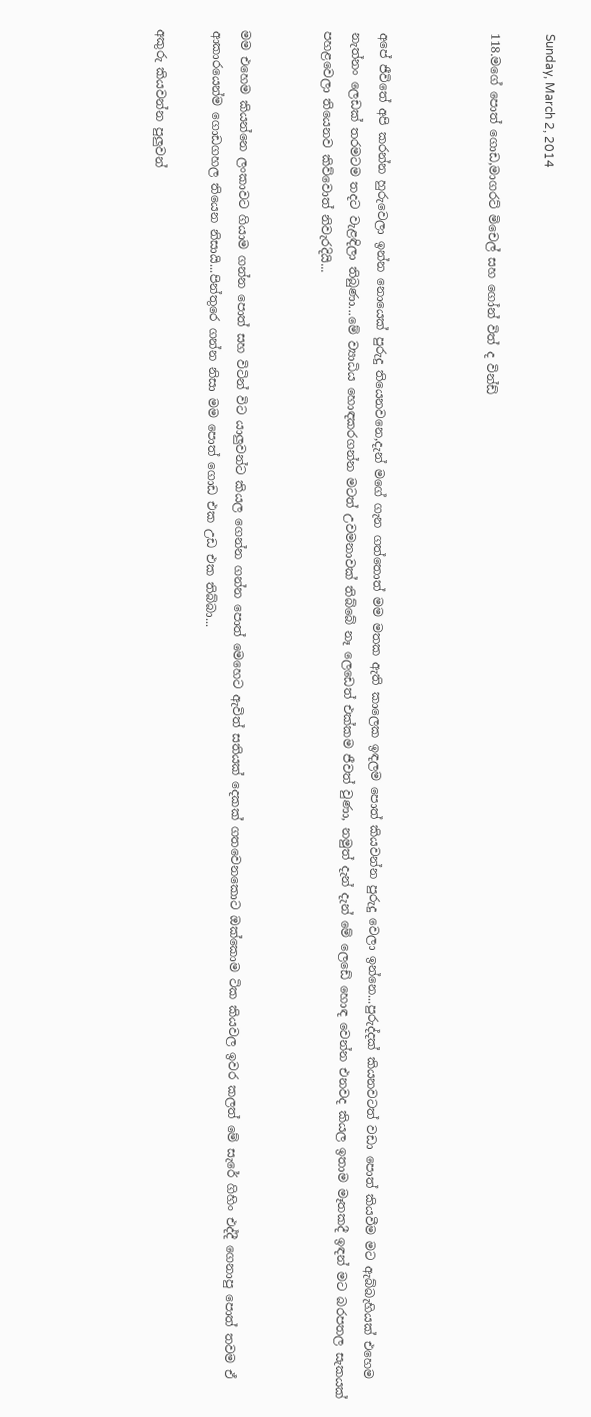Sunday, March 2, 2014

118.මගේ පොත් ගොඩ,මාගරට් මිචෙල් සහ ගෝන් විත් ද වින්ඩ්



අපේ ජීවිතේ අපි කරන්න හුරුවෙලා ඉන්න නොයෙක් පුරුදු තියෙනවනෙ,දැන් මගේ ගැන ගත්තොත් මම මතක ඇති කාලෙක ඉඳලම පොත් කියවන්න පුරුදු වෙලා ඉන්නෙ...පුරුද්දක් කියනවටත් වඩා පොත් කියවීම මට ඇබ්බැහියක් එහෙම නැත්නං ලෙඩක් තරමටම තදට වැළඳිලා තිබුණා...මේ ව්‍යාධිය හොඳකරගන්න මටත් උවමනාවක් තිබ්බේ නෑ ලෙඩෙත් එක්කම ජීවත් වුණා, නමුත් දැන් දැන් මේ ලෙඩේ හොඳ වෙන්න එනවද කියල ඉතාම මෑතකදී ඉඳන් මට බරපතල සැකයක් පහළවෙලා තියෙනව කිව්වොත් නිවැරදියි...


මම එහෙම කියන්නෙ ලංකාවට ගියාම ගන්න පොත් සහ විටින් විට යාලුවන්ට කියල ගෙන්න ගන්න පොත් මෙහෙට ඇවිත් සතියක් දෙකක් ගතවෙනකොට ඔක්කොම ටික කියවල ඉවර කලත් මේ සැරේ ගිහිං එද්දී ගෙනාපු පොත් තවම ඒ ආකාරයෙන්ම ගොඩගහල තියෙන නිසායි...පින්තුරෙ ගන්න නිසා මම පොත් ගොඩ එක උඩ එක තිබ්බා...

අකුරු කියවන්න පුලුවන්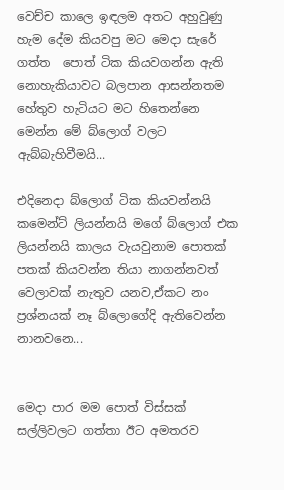වෙච්ච කාලෙ ඉඳලම අතට අහුවුණු හැම දේම කියවපු මට මෙදා සැරේ ගත්ත  පොත් ටික කියවගන්න ඇති නොහැකියාවට බලපාන ආසන්නතම හේතුව හැටියට මට හිතෙන්නෙ මෙන්න මේ බ්ලොග් වලට ඇබ්බැහිවීමයි...

එදිනෙදා බ්ලොග් ටික කියවන්නයි කමෙන්ට් ලියන්නයි මගේ බ්ලොග් එක ලියන්නයි කාලය වැයවුනාම පොතක් පතක් කියවන්න තියා නාගන්නවත් වෙලාවක් නැතුව යනව,ඒකට නං ප්‍රශ්නයක් නෑ බ්ලොගේදි ඇතිවෙන්න නානවනෙ...


මෙදා පාර මම පොත් විස්සක් සල්ලිවලට ගත්තා ඊට අමතරව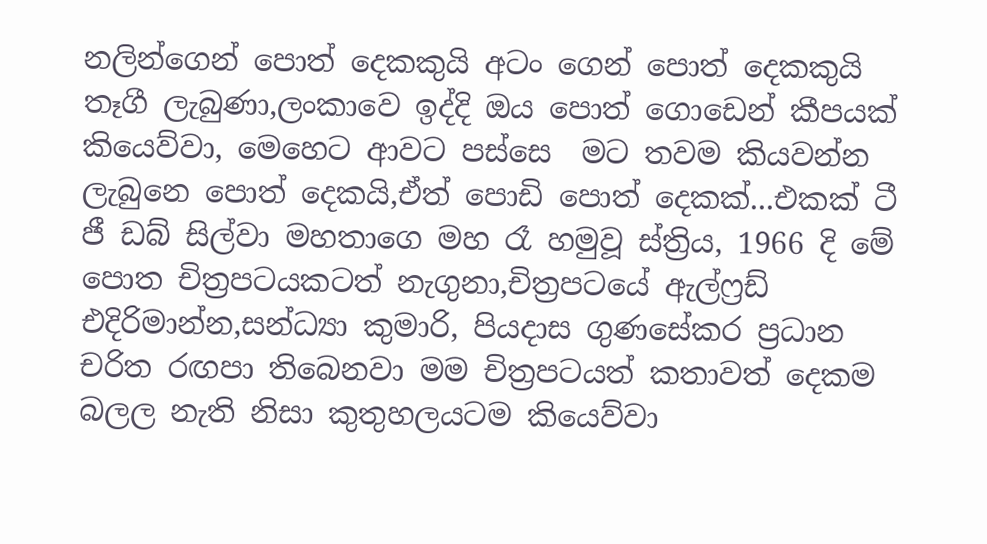නලින්ගෙන් පොත් දෙකකුයි අටං ගෙන් පොත් දෙකකුයි තෑගී ලැබුණා,ලංකාවෙ ඉද්දි ඔය පොත් ගොඩෙන් කීපයක් කියෙව්වා, මෙහෙට ආවට පස්සෙ  මට තවම කියවන්න ලැබුනෙ පොත් දෙකයි,ඒත් පොඩි පොත් දෙකක්...එකක් ටී ජී ඩබ් සිල්වා මහතාගෙ මහ රෑ හමුවූ ස්ත්‍රිය, 1966 දි මේ පොත චිත්‍රපටයකටත් නැගුනා,චිත්‍රපටයේ ඇල්ෆ්‍රඩ් එදිරිමාන්න,සන්ධ්‍යා කුමාරි, පියදාස ගුණසේකර ප්‍රධාන චරිත රඟපා තිබෙනවා මම චිත්‍රපටයත් කතාවත් දෙකම බලල නැති නිසා කුතුහලයටම කියෙව්වා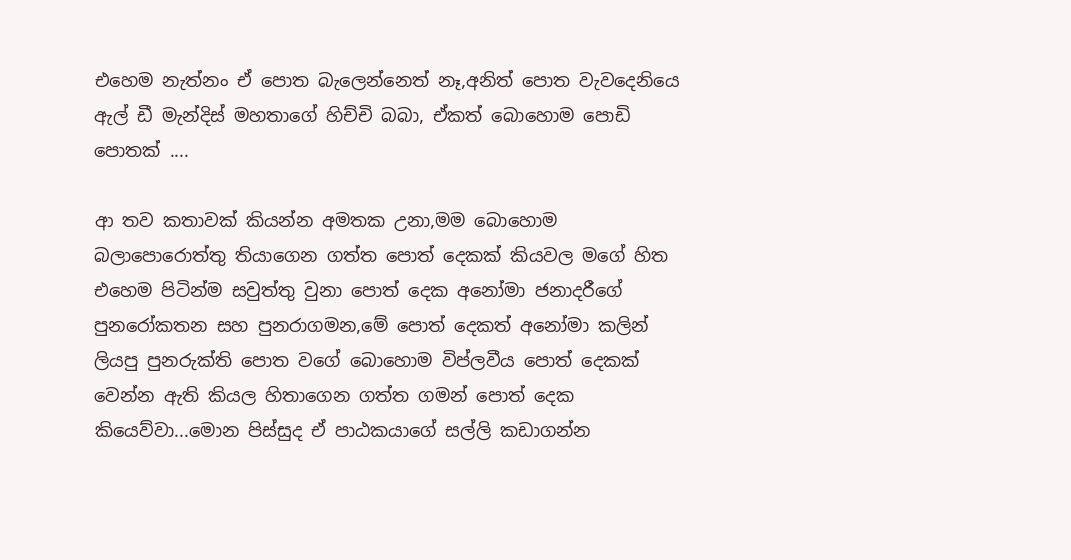එහෙම නැත්නං ඒ පොත බැලෙන්නෙත් නෑ,අනිත් පොත වැවදෙනියෙ ඇල් ඩී මැන්දිස් මහතාගේ හිච්චි බබා, ඒකත් බොහොම පොඩි පොතක් ....

ආ තව කතාවක් කියන්න අමතක උනා,මම බොහොම බලාපොරොත්තු තියාගෙන ගත්ත පොත් දෙකක් කියවල මගේ හිත එහෙම පිටින්ම සවුත්තු වුනා පොත් දෙක අනෝමා ජනාදරීගේ පුනරෝකතන සහ පුනරාගමන,මේ පොත් දෙකත් අනෝමා කලින් ලියපු පුනරුක්ති පොත වගේ බොහොම විප්ලවීය පොත් දෙකක්  වෙන්න ඇති කියල හිතාගෙන ගත්ත ගමන් පොත් දෙක කියෙව්වා...මොන පිස්සුද ඒ පාඨකයාගේ සල්ලි කඩාගන්න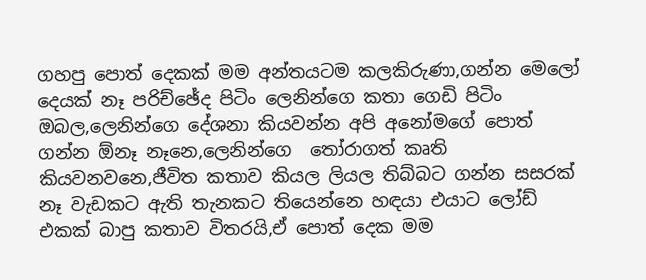ගහපු පොත් දෙකක් මම අන්තයටම කලකිරුණා,ගන්න මෙලෝ දෙයක් නෑ පරිච්ඡේද පිටිං ලෙනින්ගෙ කතා ගෙඩි පිටිං ඔබල,ලෙනින්ගෙ දේශනා කියවන්න අපි අනෝමගේ පොත් ගන්න ඕනෑ නෑනෙ,ලෙනින්ගෙ  තෝරාගත් කෘති කියවනවනෙ,ජීවිත කතාව කියල ලියල තිබ්බට ගන්න සසරක් නෑ වැඩකට ඇති තැනකට තියෙන්නෙ හඳයා එයාට ලෝඩ් එකක් බාපු කතාව විතරයි,ඒ පොත් දෙක මම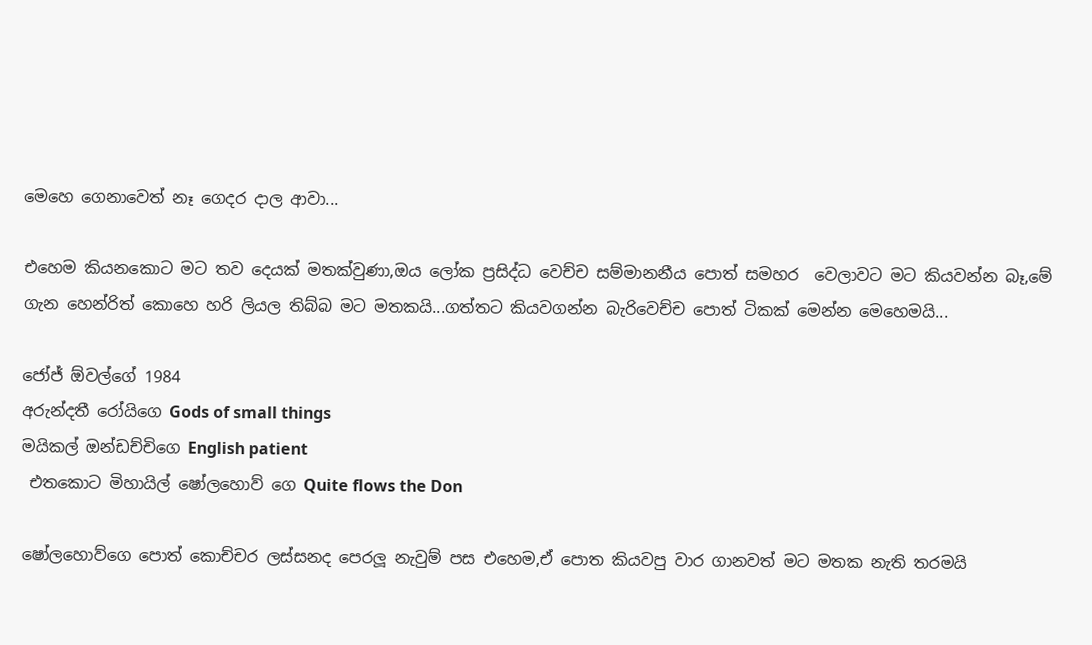මෙහෙ ගෙනාවෙත් නෑ ගෙදර දාල ආවා...

එහෙම කියනකොට මට තව දෙයක් මතක්වුණා,ඔය ලෝක ප්‍රසිද්ධ වෙච්ච සම්මානනීය පොත් සමහර  වෙලාවට මට කියවන්න බෑ,මේ ගැන හෙන්රිත් කොහෙ හරි ලියල තිබ්බ මට මතකයි...ගත්තට කියවගන්න බැරිවෙච්ච පොත් ටිකක් මෙන්න මෙහෙමයි...

ජෝජ් ඕවල්ගේ 1984
අරුන්දතී රෝයිගෙ Gods of small things
මයිකල් ඔන්ඩච්චිගෙ English patient
 එතකොට මිහායිල් ෂෝලහොව් ගෙ Quite flows the Don

ෂෝලහොව්ගෙ පොත් කොච්චර ලස්සනද පෙරලූ නැවුම් පස එහෙම,ඒ පොත කියවපු වාර ගානවත් මට මතක නැති තරමයි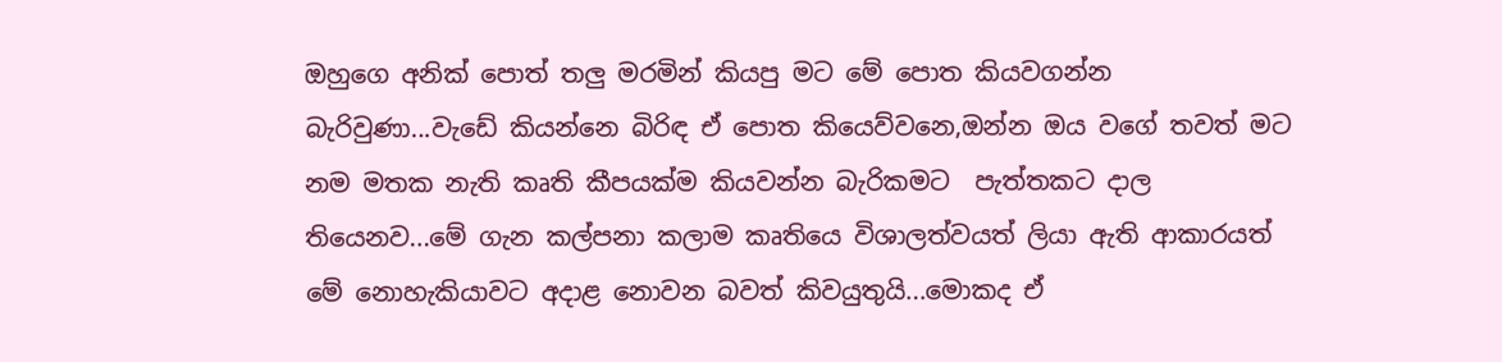ඔහුගෙ අනික් පොත් තලු මරමින් කියපු මට මේ පොත කියවගන්න බැරිවුණා...වැඩේ කියන්නෙ බිරිඳ ඒ පොත කියෙව්වනෙ,ඔන්න ඔය වගේ තවත් මට නම මතක නැති කෘති කීපයක්ම කියවන්න බැරිකමට  පැත්තකට දාල තියෙනව...මේ ගැන කල්පනා කලාම කෘතියෙ විශාලත්වයත් ලියා ඇති ආකාරයත් මේ නොහැකියාවට අදාළ නොවන බවත් කිවයුතුයි...මොකද ඒ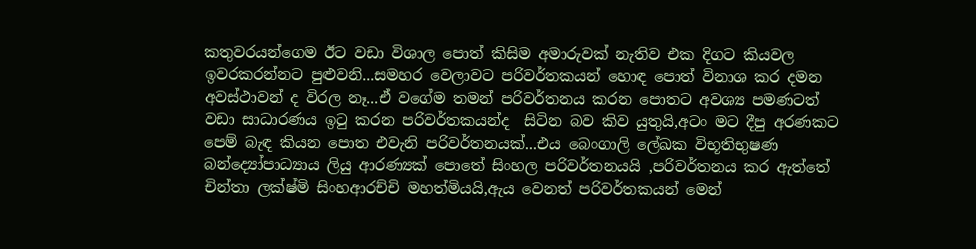කතුවරයන්ගෙම ඊට වඩා විශාල පොත් කිසිම අමාරුවක් නැතිව එක දිගට කියවල ඉවරකරන්නට පුළුවනි...සමහර වෙලාවට පරිවර්තකයන් හොඳ පොත් විනාශ කර දමන අවස්ථාවන් ද විරල නෑ...ඒ වගේම තමන් පරිවර්තනය කරන පොතට අවශ්‍ය පමණටත් වඩා සාධාරණය ඉටු කරන පරිවර්තකයන්ද  සිටින බව කිව යුතුයි,අටං මට දීපු අරණකට පෙම් බැඳ කියන පොත එවැනි පරිවර්තනයක්...එය බෙංගාලි ලේඛක විභූතිභුෂණ බන්ද්‍යෝපාධ්‍යාය ලියු ආරණ්‍යක් පොතේ සිංහල පරිවර්තනයයි ,පරිවර්තනය කර ඇත්තේ චින්තා ලක්ෂ්මි සිංහආරච්චි මහත්මියයි,ඇය වෙනත් පරිවර්තකයන් මෙන්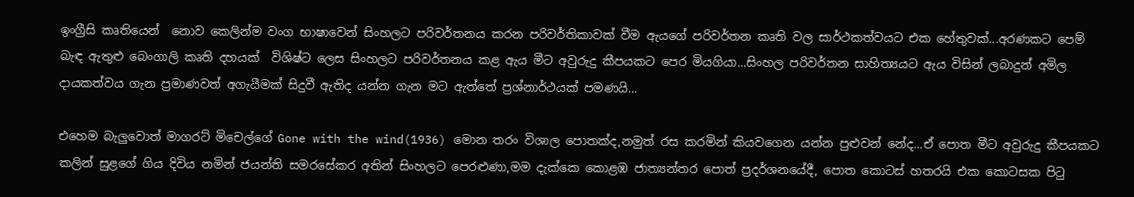ඉංග්‍රීසි කෘතියෙන්  නොව කෙලින්ම වංග භාෂාවෙන් සිංහලට පරිවර්තනය කරන පරිවර්තිකාවක් වීම ඇයගේ පරිවර්තන කෘති වල සාර්ථකත්වයට එක හේතුවක්...අරණකට පෙම් බැඳ ඇතුළු බෙංගාලි කෘති දහයක්  විශිෂ්ට ලෙස සිංහලට පරිවර්තනය කළ ඇය මීට අවුරුදු කීපයකට පෙර මියගියා...සිංහල පරිවර්තන සාහිත්‍යයට ඇය විසින් ලබාදුන් අමිල දායකත්වය ගැන ප්‍රමාණවත් අගැයීමක් සිදුවී ඇතිද යන්න ගැන මට ඇත්තේ ප්‍රශ්නාර්ථයක් පමණයි...

එහෙම බැලුවොත් මාගරට් මිචෙල්ගේ Gone with the wind(1936) මොන තරං විශාල පොතක්ද,නමුත් රස කරමින් කියවගෙන යන්න පුළුවන් නේද...ඒ පොත මීට අවුරුදු කීපයකට කලින් සුළගේ ගිය දිවිය නමින් ජයන්ති සමරසේකර අතින් සිංහලට පෙරළුණා,මම දැක්කෙ කොළඹ ජාත්‍යන්තර පොත් ප්‍රදර්ශනයේදී, පොත කොටස් හතරයි එක කොටසක පිටු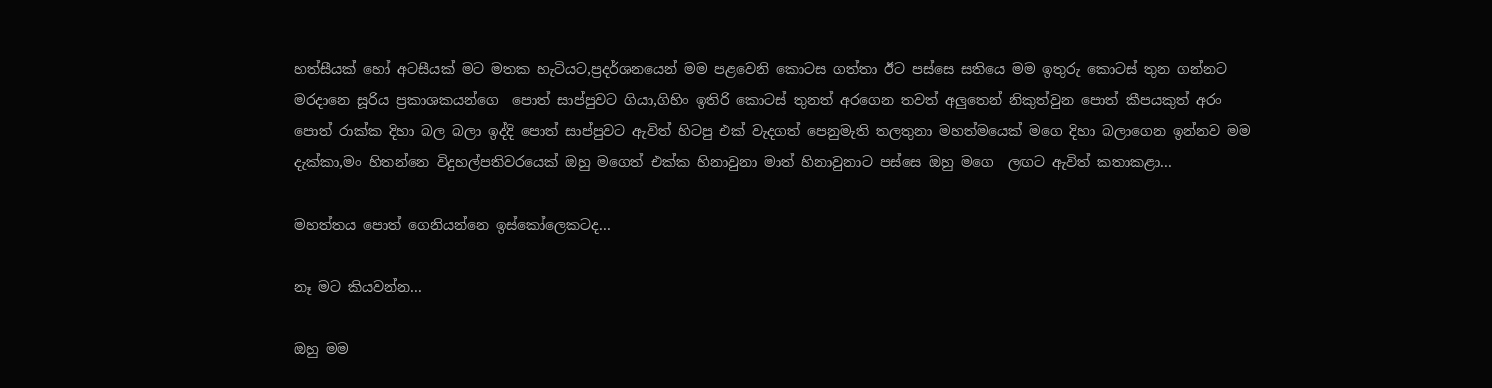හත්සීයක් හෝ අටසීයක් මට මතක හැටියට,ප්‍රදර්ශනයෙන් මම පළවෙනි කොටස ගත්තා ඊට පස්සෙ සතියෙ මම ඉතුරු කොටස් තුන ගන්නට මරදානෙ සූරිය ප්‍රකාශකයන්ගෙ  පොත් සාප්පුවට ගියා,ගිහිං ඉතිරි කොටස් තුනත් අරගෙන තවත් අලුතෙන් නිකුත්වුන පොත් කීපයකුත් අරං පොත් රාක්ක දිහා බල බලා ඉද්දි පොත් සාප්පුවට ඇවිත් හිටපු එක් වැදගත් පෙනුමැති තලතුනා මහත්මයෙක් මගෙ දිහා බලාගෙන ඉන්නව මම දැක්කා,මං හිතන්නෙ විදුහල්පතිවරයෙක් ඔහු මගෙත් එක්ක හිනාවුනා මාත් හිනාවුනාට පස්සෙ ඔහු මගෙ  ලඟට ඇවිත් කතාකළා...

මහත්තය පොත් ගෙනියන්නෙ ඉස්කෝලෙකටද...

නෑ මට කියවන්න...

ඔහු මම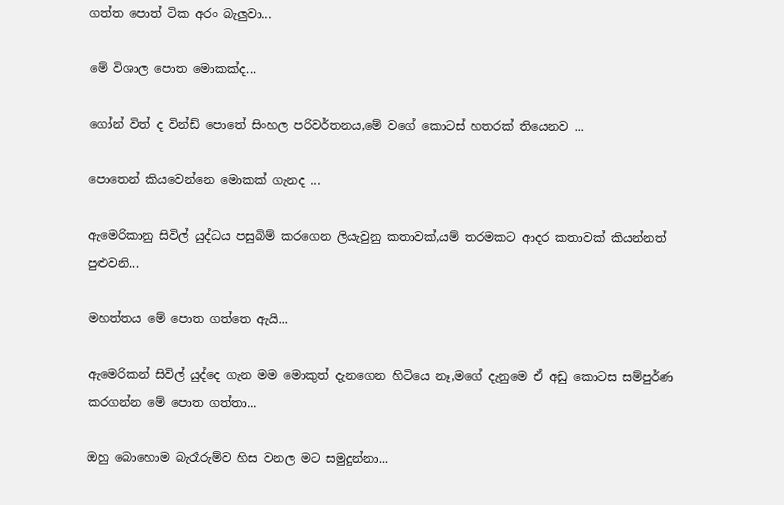ගත්ත පොත් ටික අරං බැලුවා...

මේ විශාල පොත මොකක්ද...

ගෝන් විත් ද වින්ඩ් පොතේ සිංහල පරිවර්තනය,මේ වගේ කොටස් හතරක් තියෙනව ...

පොතෙන් කියවෙන්නෙ මොකක් ගැනද ...

ඇමෙරිකානු සිවිල් යුද්ධය පසුබිම් කරගෙන ලියැවුනු කතාවක්,යම් තරමකට ආදර කතාවක් කියන්නත් පුළුවනි...

මහත්තය මේ පොත ගත්තෙ ඇයි...

ඇමෙරිකන් සිවිල් යුද්දෙ ගැන මම මොකුත් දැනගෙන හිටියෙ නෑ,මගේ දැනුමෙ ඒ අඩු කොටස සම්පුර්ණ කරගන්න මේ පොත ගත්තා...

ඔහු බොහොම බැරෑරුම්ව හිස වනල මට සමුදුන්නා...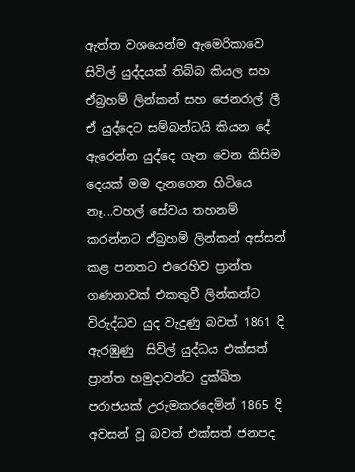ඇත්ත වශයෙන්ම ඇමෙරිකාවෙ සිවිල් යුද්දයක් තිබ්බ කියල සහ ඒබ්‍රහම් ලින්කන් සහ ජෙනරාල් ලී ඒ යුද්දෙට සම්බන්ධයි කියන දේ ඇරෙන්න යුද්දෙ ගැන වෙන කිසිම දෙයක් මම දැනගෙන හිටියෙ නෑ...වහල් සේවය තහනම් කරන්නට ඒබ්‍රහම් ලින්කන් අස්සන් කළ පනතට එරෙහිව ප්‍රාන්ත ගණනාවක් එකතුවී ලින්කන්ට විරුද්ධව යුද වැදුණු බවත් 1861 දි ඇරඹුණු  සිවිල් යුද්ධය එක්සත් ප්‍රාන්ත හමුදාවන්ට දුක්ඛිත පරාජයක් උරුමකරදෙමින් 1865 දි අවසන් වූ බවත් එක්සත් ජනපද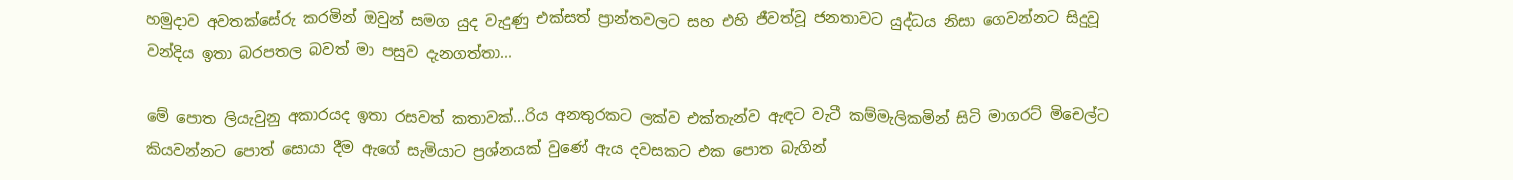හමුදාව අවතක්සේරු කරමින් ඔවුන් සමග යුද වැදුණු එක්සත් ප්‍රාන්තවලට සහ එහි ජීවත්වූ ජනතාවට යුද්ධය නිසා ගෙවන්නට සිදුවූ වන්දිය ඉතා බරපතල බවත් මා පසුව දැනගත්තා...

මේ පොත ලියැවුනු අකාරයද ඉතා රසවත් කතාවක්...රිය අනතුරකට ලක්ව එක්තැන්ව ඇඳට වැටී කම්මැලිකමින් සිටි මාගරට් මිචෙල්ට කියවන්නට පොත් සොයා දීම ඇගේ සැමියාට ප්‍රශ්නයක් වුණේ ඇය දවසකට එක පොත බැගින්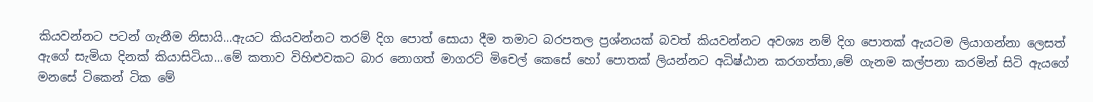කියවන්නට පටන් ගැනීම නිසායි...ඇයට කියවන්නට තරම් දිග පොත් සොයා දීම තමාට බරපතල ප්‍රශ්නයක් බවත් කියවන්නට අවශ්‍ය නම් දිග පොතක් ඇයටම ලියාගන්නා ලෙසත් ඇගේ සැමියා දිනක් කියාසිටියා...මේ කතාව විහිළුවකට බාර නොගත් මාගරට් මිචෙල් කෙසේ හෝ පොතක් ලියන්නට අධිෂ්ඨාන කරගත්තා,මේ ගැනම කල්පනා කරමින් සිටි ඇයගේ මනසේ ටිකෙන් ටික මේ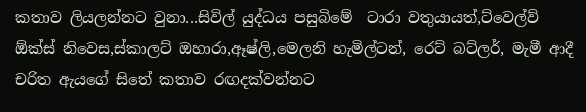කතාව ලියලන්නට වුනා...සිවිල් යුද්ධය පසුබිමේ  ටාරා වතුයායත්,ට්වෙල්ව් ඕක්ස් නිවෙස,ස්කාලට් ඔහාරා,ඈෂ්ලි,මෙලනි හැමිල්ටන්, රෙට් බට්ලර්, මැමී ආදී චරිත ඇයගේ සිතේ කතාව රඟදක්වන්නට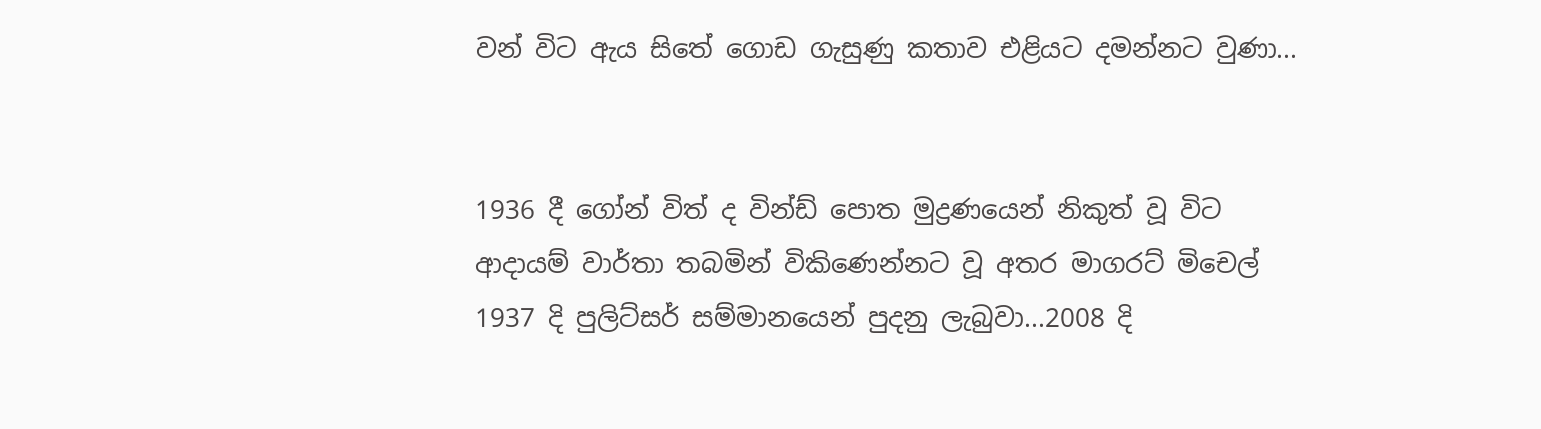වන් විට ඇය සිතේ ගොඩ ගැසුණු කතාව එළියට දමන්නට වුණා...


1936 දී ගෝන් විත් ද වින්ඩ් පොත මුද්‍රණයෙන් නිකුත් වූ විට ආදායම් වාර්තා තබමින් විකිණෙන්නට වූ අතර මාගරට් මිචෙල් 1937 දි පුලිට්සර් සම්මානයෙන් පුදනු ලැබුවා...2008 දි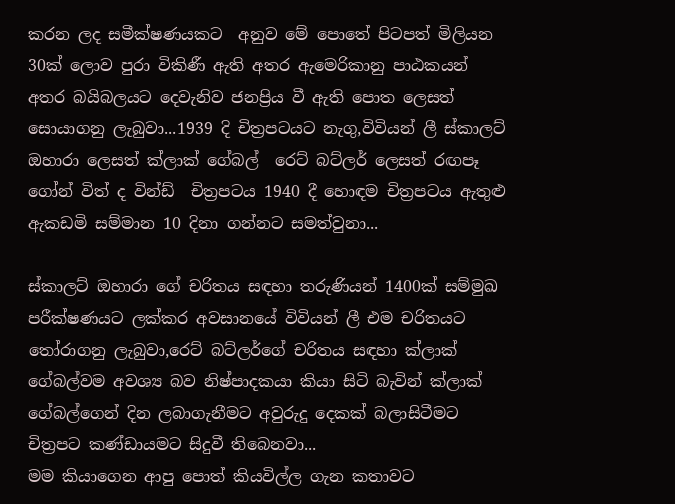කරන ලද සමීක්ෂණයකට  අනුව මේ පොතේ පිටපත් මිලියන 30ක් ලොව පුරා විකිණී ඇති අතර ඇමෙරිකානු පාඨකයන් අතර බයිබලයට දෙවැනිව ජනප්‍රිය වී ඇති පොත ලෙසත්  සොයාගනු ලැබුවා...1939 දි චිත්‍රපටයට නැගු,විවියන් ලී ස්කාලට් ඔහාරා ලෙසත් ක්ලාක් ගේබල්  රෙට් බට්ලර් ලෙසත් රඟපෑ ගෝන් විත් ද වින්ඩ්  චිත්‍රපටය 1940 දී හොඳම චිත්‍රපටය ඇතුළු ඇකඩමි සම්මාන 10 දිනා ගන්නට සමත්වුනා...

ස්කාලට් ඔහාරා ගේ චරිතය සඳහා තරුණියන් 1400ක් සම්මුඛ පරීක්ෂණයට ලක්කර අවසානයේ විවියන් ලී එම චරිතයට තෝරාගනු ලැබුවා,රෙට් බට්ලර්ගේ චරිතය සඳහා ක්ලාක් ගේබල්වම අවශ්‍ය බව නිෂ්පාදකයා කියා සිටි බැවින් ක්ලාක් ගේබල්ගෙන් දින ලබාගැනීමට අවුරුදු දෙකක් බලාසිටීමට චිත්‍රපට කණ්ඩායමට සිදුවී තිබෙනවා...
මම කියාගෙන ආපු පොත් කියවිල්ල ගැන කතාවට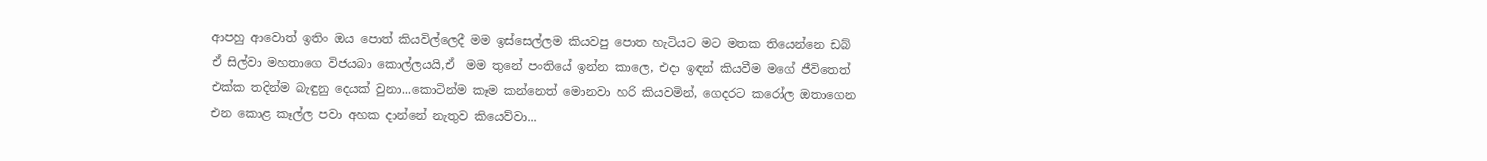ආපහු ආවොත් ඉතිං ඔය පොත් කියවිල්ලෙදී මම ඉස්සෙල්ලම කියවපු පොත හැටියට මට මතක තියෙන්නෙ ඩබ් ඒ සිල්වා මහතාගෙ විජයබා කොල්ලයයි,ඒ  මම තුනේ පංතියේ ඉන්න කාලෙ, එදා ඉඳන් කියවීම මගේ ජීවිතෙත් එක්ක තදින්ම බැඳුනු දෙයක් වුනා...කොටින්ම කෑම කන්නෙත් මොනවා හරි කියවමින්, ගෙදරට කරෝල ඔතාගෙන එන කොළ කෑල්ල පවා අහක දාන්නේ නැතුව කියෙව්වා...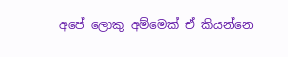අපේ ලොකු අම්මෙක් ඒ කියන්නෙ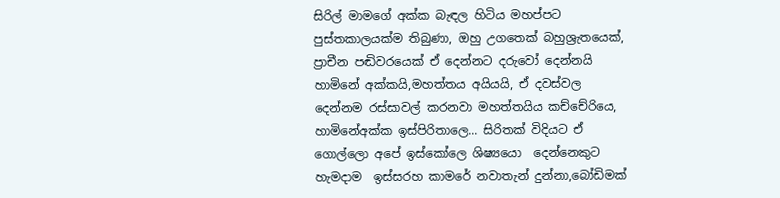සිරිල් මාමගේ අක්ක බැඳල හිටිය මහප්පට පුස්තකාලයක්ම තිබුණා, ඔහු උගතෙක් බහුශ්‍රැතයෙක්, ප්‍රාචීන පඬිවරයෙක් ඒ දෙන්නට දරුවෝ දෙන්නයි හාමිනේ අක්කයි,මහත්තය අයියයි, ඒ දවස්වල දෙන්නම රස්සාවල් කරනවා මහත්තයිය කච්චේරියෙ, හාමිනේඅක්ක ඉස්පිරිතාලෙ... සිරිතක් විදියට ඒ ගොල්ලො අපේ ඉස්කෝලෙ ශිෂ්‍යයො  දෙන්නෙකුට හැමදාම  ඉස්සරහ කාමරේ නවාතැන් දුන්නා,බෝඩිමක්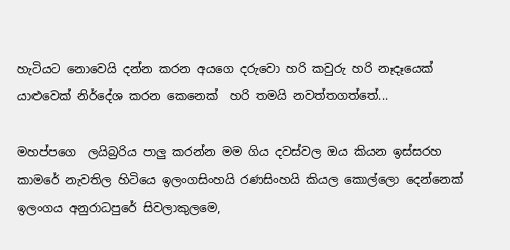හැටියට නොවෙයි දන්න කරන අයගෙ දරුවො හරි කවුරු හරි නෑදෑයෙක් යාළුවෙක් නිර්දේශ කරන කෙනෙක්  හරි තමයි නවත්තගත්තේ...

මහප්පගෙ  ලයිබ්‍රරිය පාලු කරන්න මම ගිය දවස්වල ඔය කියන ඉස්සරහ කාමරේ නැවතිල හිටියෙ ඉලංගසිංහයි රණසිංහයි කියල කොල්ලො දෙන්නෙක් ඉලංගය අනුරාධපුරේ සිවලාකුලමෙ,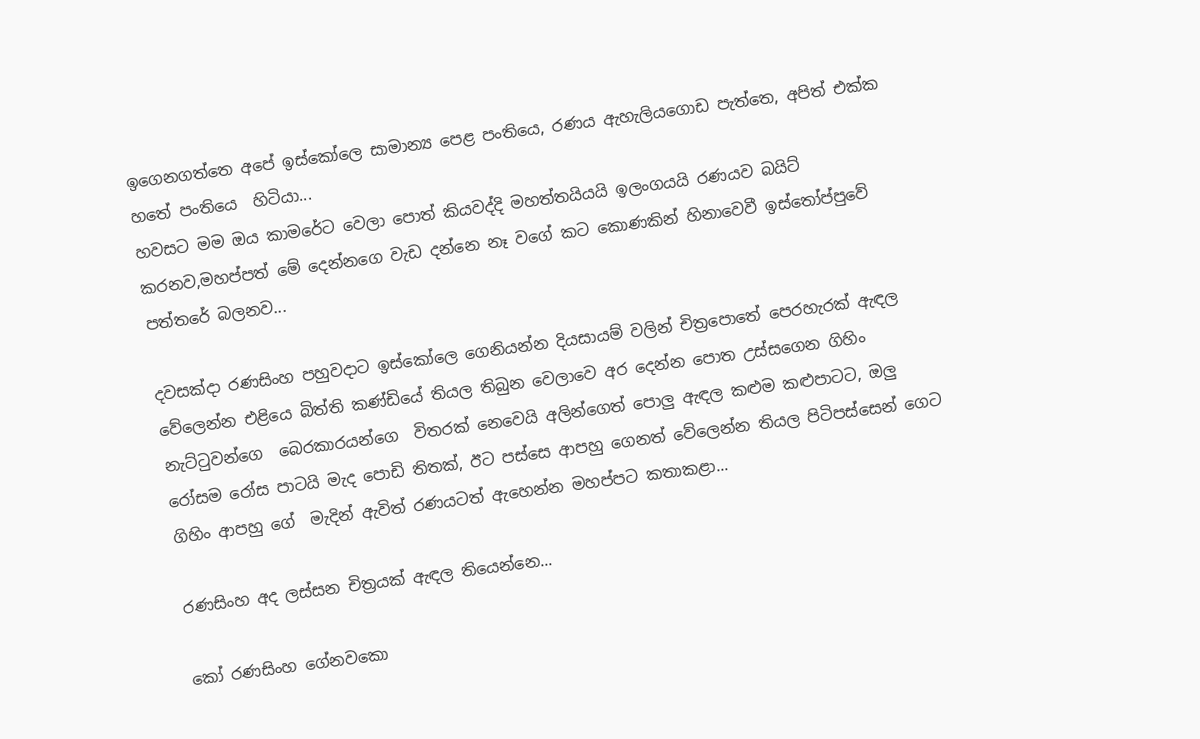ඉගෙනගත්තෙ අපේ ඉස්කෝලෙ සාමාන්‍ය පෙළ පංතියෙ, රණය ඇහැලියගොඩ පැත්තෙ, අපිත් එක්ක හතේ පංතියෙ  හිටියා...
හවසට මම ඔය කාමරේට වෙලා පොත් කියවද්දි මහත්තයියයි ඉලංගයයි රණයව බයිට් කරනව,මහප්පත් මේ දෙන්නගෙ වැඩ දන්නෙ නෑ වගේ කට කොණකින් හිනාවෙවී ඉස්තෝප්පුවේ පත්තරේ බලනව...

දවසක්දා රණසිංහ පහුවදාට ඉස්කෝලෙ ගෙනියන්න දියසායම් වලින් චිත්‍රපොතේ පෙරහැරක් ඇඳල වේලෙන්න එළියෙ බිත්ති කණ්ඩියේ තියල තිබුන වෙලාවෙ අර දෙන්න පොත උස්සගෙන ගිහිං නැට්ටුවන්ගෙ  බෙරකාරයන්ගෙ  විතරක් නෙවෙයි අලින්ගෙත් පොලු ඇඳල කළුම කළුපාටට, ඔලු රෝසම රෝස පාටයි මැද පොඩි තිතක්, ඊට පස්සෙ ආපහු ගෙනත් වේලෙන්න තියල පිටිපස්සෙන් ගෙට ගිහිං ආපහු ගේ  මැදින් ඇවිත් රණයටත් ඇහෙන්න මහප්පට කතාකළා...

රණසිංහ අද ලස්සන චිත්‍රයක් ඇඳල තියෙන්නෙ...

කෝ රණසිංහ ගේනවකො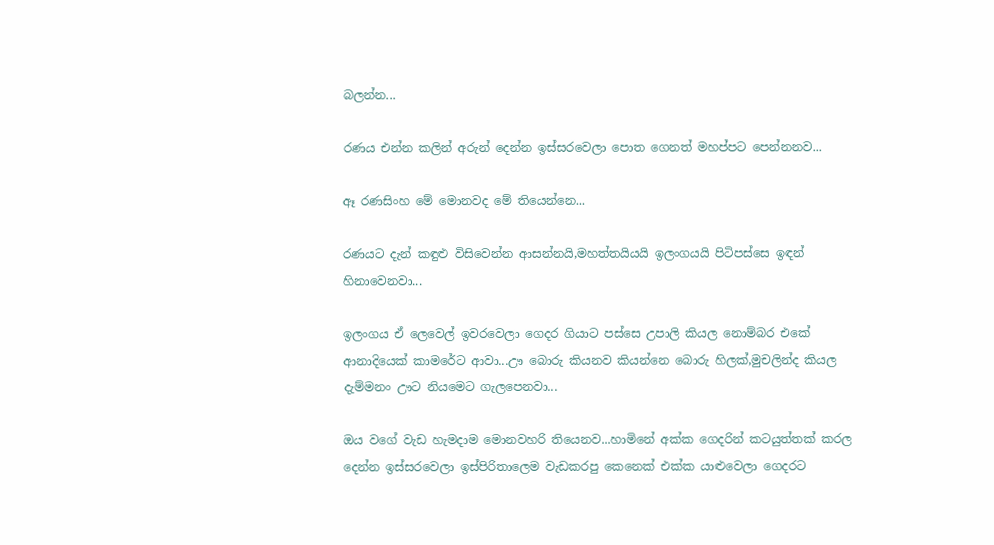බලන්න...

රණය එන්න කලින් අරුන් දෙන්න ඉස්සරවෙලා පොත ගෙනත් මහප්පට පෙන්නනව...

ඈ රණසිංහ මේ මොනවද මේ තියෙන්නෙ...

රණයට දැන් කඳුළු විසිවෙන්න ආසන්නයි,මහත්තයියයි ඉලංගයයි පිටිපස්සෙ ඉඳන් හිනාවෙනවා...

ඉලංගය ඒ ලෙවෙල් ඉවරවෙලා ගෙදර ගියාට පස්සෙ උපාලි කියල නොම්බර එකේ ආනාදියෙක් කාමරේට ආවා...ඌ බොරු කියනව කියන්නෙ බොරු හිලක්,මුචලින්ද කියල දැම්මනං ඌට නියමෙට ගැලපෙනවා...

ඔය වගේ වැඩ හැමදාම මොනවහරි තියෙනව...හාමිනේ අක්ක ගෙදරින් කටයුත්තක් කරල දෙන්න ඉස්සරවෙලා ඉස්පිරිතාලෙම වැඩකරපු කෙනෙක් එක්ක යාළුවෙලා ගෙදරට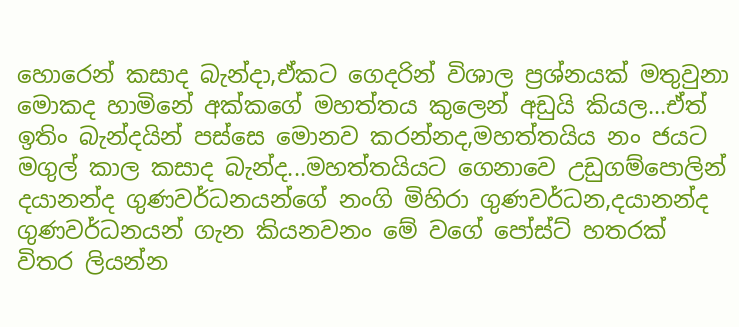හොරෙන් කසාද බැන්දා,ඒකට ගෙදරින් විශාල ප්‍රශ්නයක් මතුවුනා මොකද හාමිනේ අක්කගේ මහත්තය කුලෙන් අඩුයි කියල...ඒත් ඉතිං බැන්දයින් පස්සෙ මොනව කරන්නද,මහත්තයිය නං ජයට මගුල් කාල කසාද බැන්ද...මහත්තයියට ගෙනාවෙ උඩුගම්පොලින් දයානන්ද ගුණවර්ධනයන්ගේ නංගි මිහිරා ගුණවර්ධන,දයානන්ද ගුණවර්ධනයන් ගැන කියනවනං මේ වගේ පෝස්ට් හතරක් විතර ලියන්න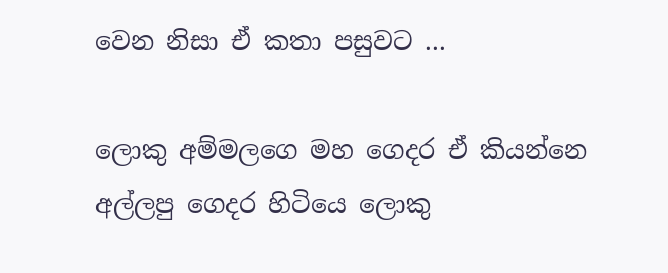වෙන නිසා ඒ කතා පසුවට ...

ලොකු අම්මලගෙ මහ ගෙදර ඒ කියන්නෙ අල්ලපු ගෙදර හිටියෙ ලොකු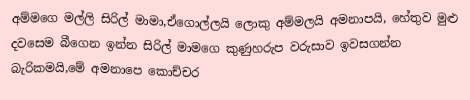අම්මගෙ මල්ලි සිරිල් මාමා,ඒගොල්ලයි ලොකු අම්මලයි අමනාපයි, හේතුව මුළු දවසෙම බීගෙන ඉන්න සිරිල් මාමගෙ කුණුහරුප වරුසාව ඉවසගන්න බැරිකමයි,මේ අමනාපෙ කොච්චර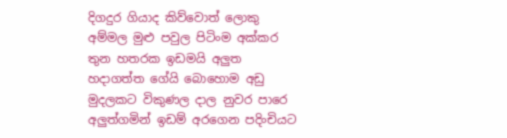දිගදුර ගියාද කිව්වොත් ලොකු අම්මල මුළු පවුල පිටිංම අක්කර තුන හතරක ඉඩමයි අලුත හදාගත්ත ගේයි බොහොම අඩු මුදලකට විකුණල දාල නුවර පාරෙ අලුත්ගමින් ඉඩම් අරගෙන පදිංචියට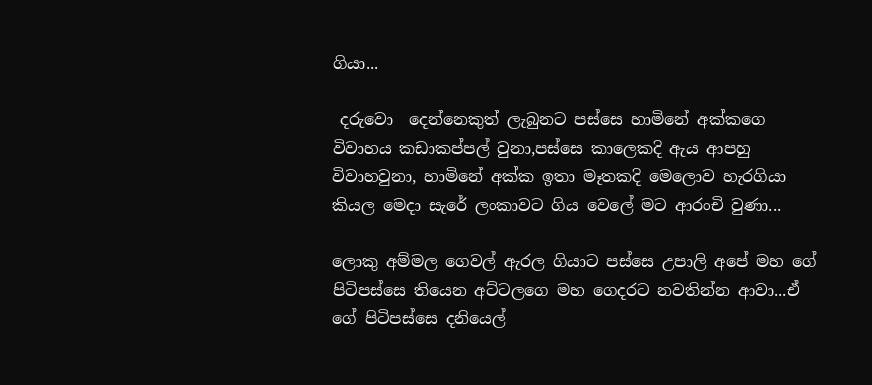ගියා...

 දරුවො  දෙන්නෙකුත් ලැබුනට පස්සෙ හාමිනේ අක්කගෙ විවාහය කඩාකප්පල් වුනා,පස්සෙ කාලෙකදි ඇය ආපහු විවාහවුනා, හාමිනේ අක්ක ඉතා මෑතකදි මෙලොව හැරගියා  කියල මෙදා සැරේ ලංකාවට ගිය වෙලේ මට ආරංචි වුණා...

ලොකු අම්මල ගෙවල් ඇරල ගියාට පස්සෙ උපාලි අපේ මහ ගේ  පිටිපස්සෙ තියෙන අට්ටලගෙ මහ ගෙදරට නවතින්න ආවා...ඒ ගේ පිටිපස්සෙ දනියෙල්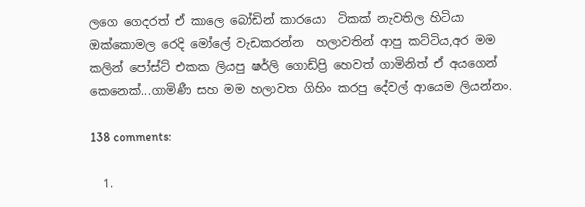ලගෙ ගෙදරත් ඒ කාලෙ බෝඩින් කාරයො  ටිකක් නැවතිල හිටියා ඔක්කොමල රෙදි මෝලේ වැඩකරන්න  හලාවතින් ආපු කට්ටිය,අර මම කලින් පෝස්ට් එකක ලියපු ෂර්ලි ගොඩ්ප්‍රි හෙවත් ගාමිනිත් ඒ අයගෙන් කෙනෙක්...ගාමිණී සහ මම හලාවත ගිහිං කරපු දේවල් ආයෙම ලියන්නං.

138 comments:

  1.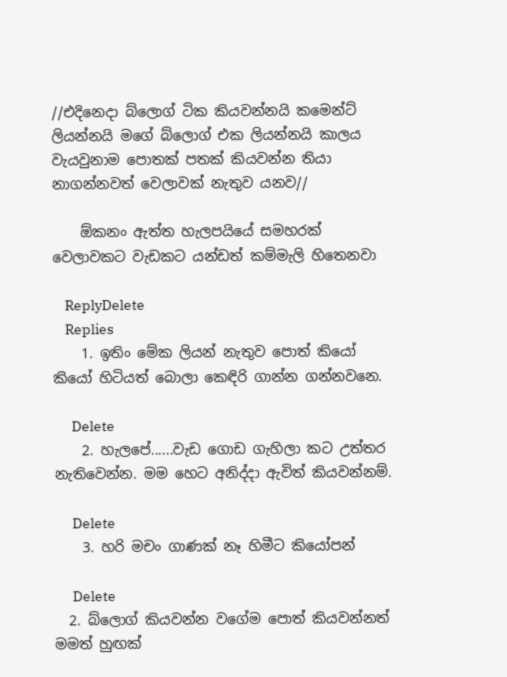//එදිනෙදා බ්ලොග් ටික කියවන්නයි කමෙන්ට් ලියන්නයි මගේ බ්ලොග් එක ලියන්නයි කාලය වැයවුනාම පොතක් පතක් කියවන්න තියා නාගන්නවත් වෙලාවක් නැතුව යනව//

    ඕකනං ඇත්ත හැලපයියේ සමහරක් වෙලාවකට වැඩකට යන්ඩත් කම්මැලි හිතෙනවා

    ReplyDelete
    Replies
    1. ඉතිං මේක ලියන් නැතුව පොත් කියෝ කියෝ හිටියත් බොලා කෙඳිරි ගාන්න ගන්නවනෙ.

      Delete
    2. හැලපේ......වැඩ ගොඩ ගැහිලා කට උත්තර නැතිවෙන්න. මම හෙට අනිද්දා ඇවිත් කියවන්නම්.

      Delete
    3. හරි මචං ගාණක් නෑ හිමීට කියෝපන්

      Delete
  2. බ්ලොග් කියවන්න වගේම පොත් කියවන්නත් මමත් හුඟක්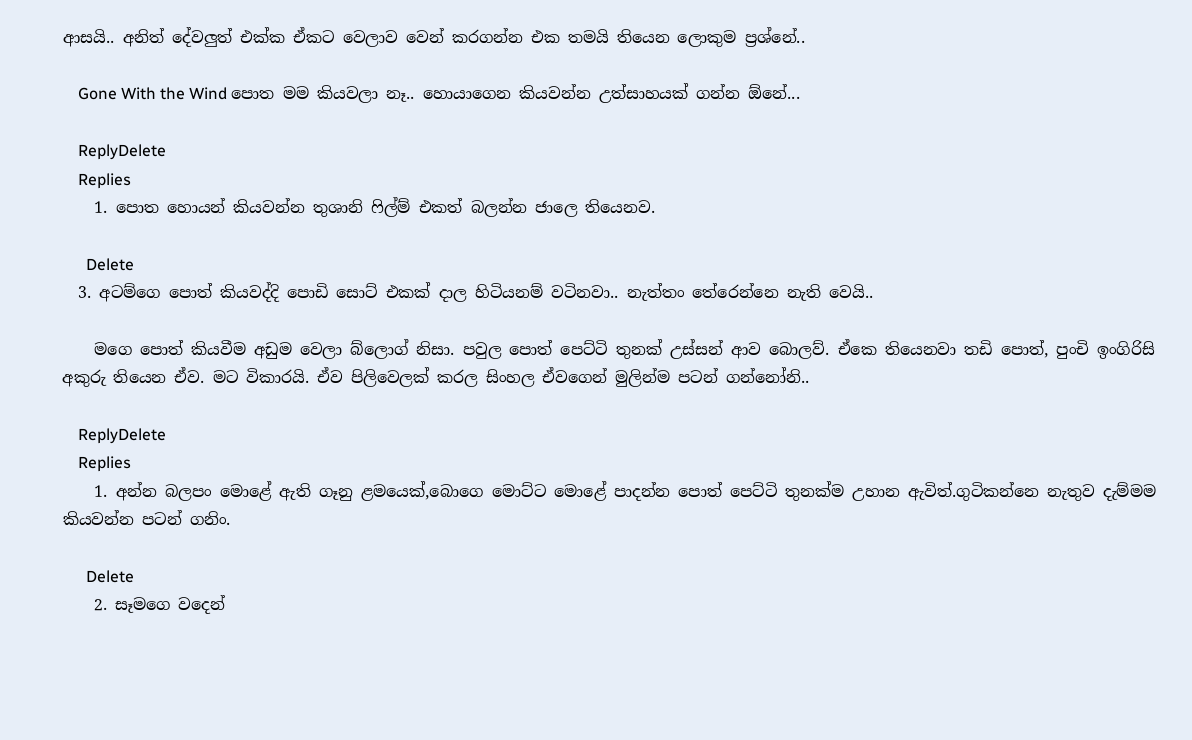ආසයි.. අනිත් දේවලුත් එක්ක ඒකට වෙලාව වෙන් කරගන්න එක තමයි තියෙන ලොකුම ප්‍රශ්නේ..

    Gone With the Wind පොත මම කියවලා නෑ.. හොයාගෙන කියවන්න උත්සාහයක් ගන්න ඕනේ...

    ReplyDelete
    Replies
    1. පොත හොයන් කියවන්න තුශානි ෆිල්ම් එකත් බලන්න ජාලෙ තියෙනව.

      Delete
  3. අටම්ගෙ පොත් කියවද්දි පොඩි සොට් එකක් දාල හිටියනම් වටිනවා.. නැත්තං තේරෙන්නෙ නැති වෙයි..

    මගෙ පොත් කියවීම අඩුම වෙලා බ්ලොග් නිසා. පවුල පොත් පෙට්ටි තුනක් උස්සන් ආව බොලව්. ඒකෙ තියෙනවා තඩි පොත්, පුංචි ඉංගිරිසි අකුරු තියෙන ඒව. මට විකාරයි. ඒව පිලිවෙලක් කරල සිංහල ඒවගෙන් මුලින්ම පටන් ගන්නෝනි..

    ReplyDelete
    Replies
    1. අන්න බලපං මොළේ ඇති ගෑනු ළමයෙක්,බොගෙ මොට්ට මොළේ පාදන්න පොත් පෙට්ටි තුනක්ම උහාන ඇවිත්.ගුටිකන්නෙ නැතුව දැම්මම කියවන්න පටන් ගනිං.

      Delete
    2. සෑමගෙ වදෙන්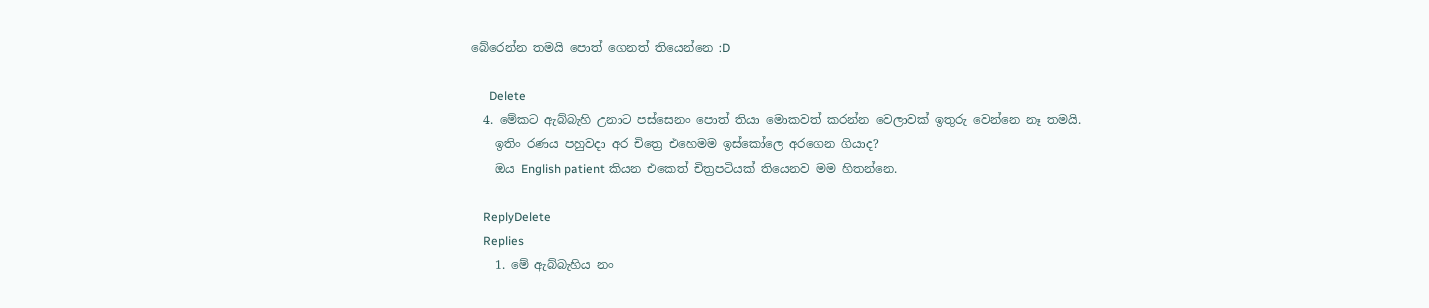බේරෙන්න තමයි පොත් ගෙනත් තියෙන්නෙ :D

      Delete
  4. මේකට ඇබ්බැහි උනාට පස්සෙනං පොත් තියා මොකවත් කරන්න වෙලාවක් ඉතුරු වෙන්නෙ නෑ තමයි.
    ඉතිං රණය පහුවදා අර චිත්‍රෙ එහෙමම ඉස්කෝලෙ අරගෙන ගියාද?
    ඔය English patient කියන එකෙත් චිත්‍රපටියක් තියෙනව මම හිතන්නෙ.

    ReplyDelete
    Replies
    1. මේ ඇබ්බැහිය නං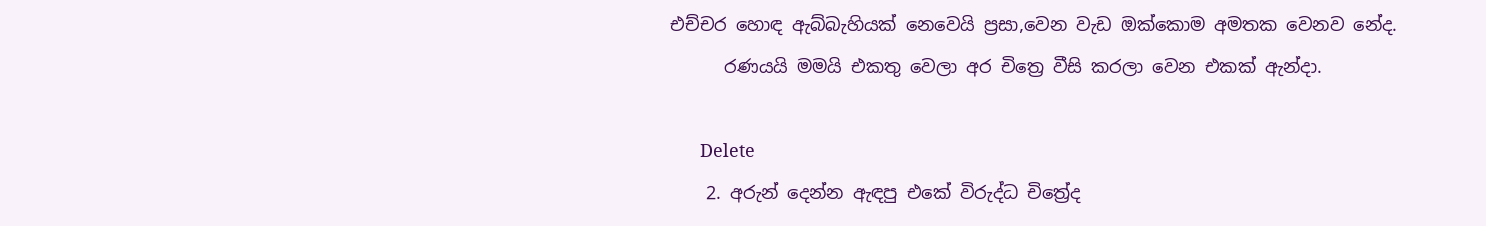එච්චර හොඳ ඇබ්බැහියක් නෙවෙයි ප්‍රසා,වෙන වැඩ ඔක්කොම අමතක වෙනව නේද.
      රණයයි මමයි එකතු වෙලා අර චිත්‍රෙ වීසි කරලා වෙන එකක් ඇන්දා.

      Delete
    2. අරුන් දෙන්න ඇඳපු එකේ විරුද්ධ චිත්‍රේද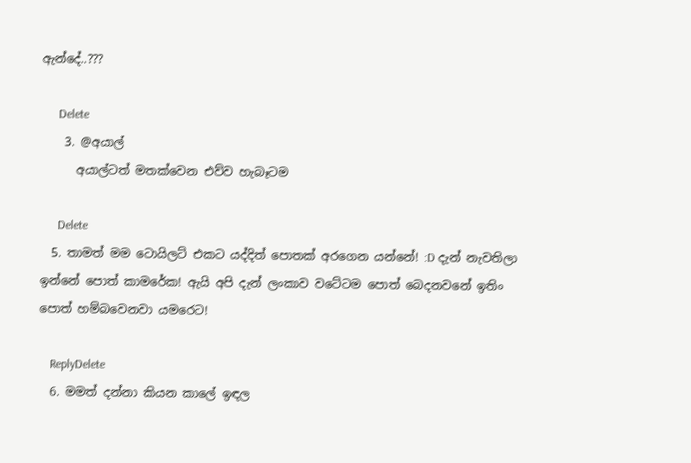ඇන්දේ..???

      Delete
    3. @අයාල්
      අයාල්ටත් මතක්වෙන එව්ව හැබෑටම

      Delete
  5. තාමත් මම ටොයිලට් එකට යද්දිත් පොතක් අරගෙන යන්නේ! :D දැන් නැවතිලා ඉන්නේ පොත් කාමරේක! ඇයි අපි දැන් ලංකාව වටේටම පොත් බෙදනවනේ ඉතිං පොත් හම්බවෙනවා යමරෙට!

    ReplyDelete
  6. මමත් දන්නා කියන කාලේ ඉඳල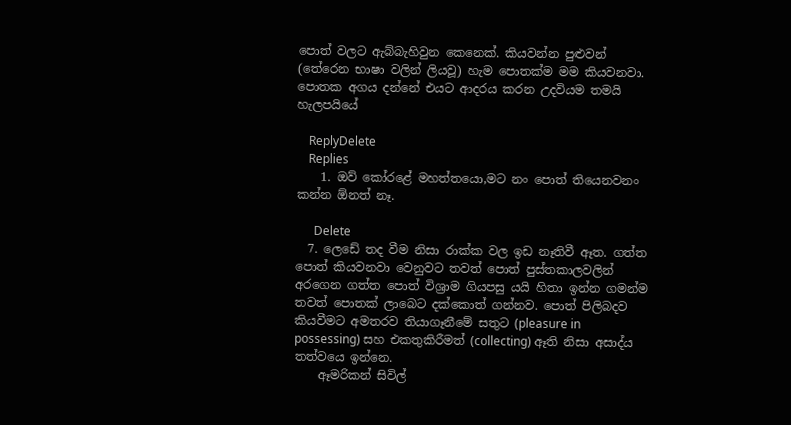පොත් වලට ඇබ්බැහිවුන කෙනෙක්. කියවන්න පුළුවන් (තේරෙන භාෂා වලින් ලියවූ) හැම පොතක්ම මම කියවනවා. පොතක අගය දන්නේ එයට ආදරය කරන උදවියම තමයි හැලපයියේ

    ReplyDelete
    Replies
    1. ඔව් කෝරළේ මහත්තයො,මට නං පොත් තියෙනවනං කන්න ඕනත් නෑ.

      Delete
  7. ලෙඩේ තද වීම නිසා රාක්ක වල ඉඩ නෑතිවී ඈත. ගත්ත පොත් කියවනවා වෙනුවට තවත් පොත් පුස්තකාලවලින් අරගෙන ගත්ත පොත් විශ්‍රාම ගියපසු යයි හිතා ඉන්න ගමන්ම තවත් පොතක් ලාබෙට දක්කොත් ගන්නව. පොත් පිලිබදව කියවීමට අමතරව තියාගෑනීමේ සතුට (pleasure in possessing) සහ එකතුකිරීමත් (collecting) ඈති නිසා අසාද්ය තත්වයෙ ඉන්නෙ.
    ඈමරිකන් සිවිල්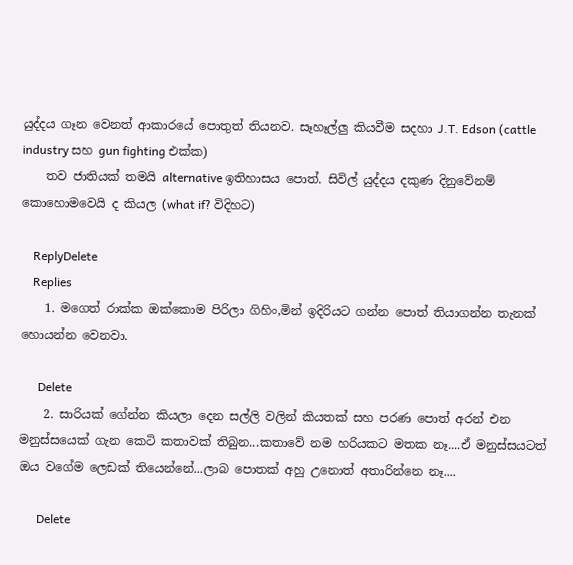යුද්දය ගෑන වෙනත් ආකාරයේ පොතුත් තියනව. සෑහෑල්ලු කියවීම සදහා J.T. Edson (cattle industry සහ gun fighting එක්ක)
    තව ජාතියක් තමයි alternative ඉතිහාසය පොත්. සිවිල් යුද්දය දකුණ දිනුවේනම් කොහොමවෙයි ද කියල (what if? විදිහට)

    ReplyDelete
    Replies
    1. මගෙත් රාක්ක ඔක්කොම පිරිලා ගිහිං,මින් ඉදිරියට ගන්න පොත් තියාගන්න තැනක් හොයන්න වෙනවා.

      Delete
    2. සාරියක් ගේන්න කියලා දෙන සල්ලි වලින් කියතක් සහ පරණ පොත් අරන් එන මනුස්සයෙක් ගැන කෙටි කතාවක් තිබුන...කතාවේ නම හරියකට මතක නෑ....ඒ මනුස්සයටත් ඔය වගේම ලෙඩක් තියෙන්නේ...ලාබ පොතක් අහු උනොත් අතාරින්නෙ නෑ....

      Delete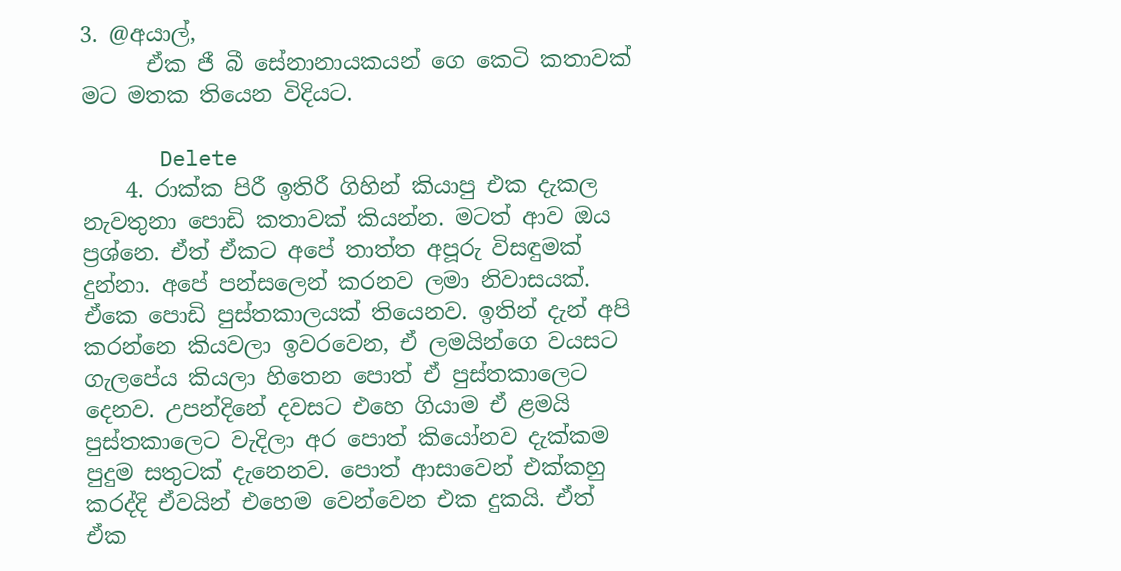3. @අයාල්,
      ඒක ජී බී සේනානායකයන් ගෙ කෙටි කතාවක් මට මතක තියෙන විදියට.

      Delete
    4. රාක්ක පිරී ඉතිරී ගිහින් කියාපු එක දැකල නැවතුනා පොඩි කතාවක් කියන්න. මටත් ආව ඔය ප්‍රශ්නෙ. ඒත් ඒකට අපේ තාත්ත අපූරු විසඳුමක් දුන්නා. අපේ පන්සලෙන් කරනව ලමා නිවාසයක්. ඒකෙ පොඩි පුස්තකාලයක් තියෙනව. ඉතින් දැන් අපි කරන්නෙ කියවලා ඉවරවෙන, ඒ ලමයින්ගෙ වයසට ගැලපේය කියලා හිතෙන පොත් ඒ පුස්තකාලෙට දෙනව. උපන්දිනේ දවසට එහෙ ගියාම ඒ ළමයි පුස්තකාලෙට වැදිලා අර පොත් කියෝනව දැක්කම පුදුම සතුටක් දැනෙනව. පොත් ආසාවෙන් එක්කහු කරද්දි ඒවයින් එහෙම වෙන්වෙන එක දුකයි. ඒත් ඒක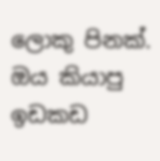ලොකු පිනක්. ඔය කියාපු ඉඩකඩ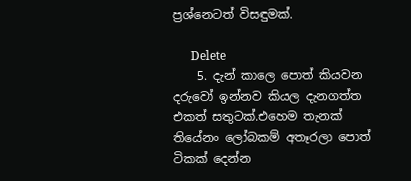ප්‍රශ්නෙටත් විසඳුමක්.

      Delete
    5. දැන් කාලෙ පොත් කියවන දරුවෝ ඉන්නව කියල දැනගත්ත එකත් සතුටක්.එහෙම තැනක් තියේනං ලෝබකම් අතෑරලා පොත් ටිකක් දෙන්න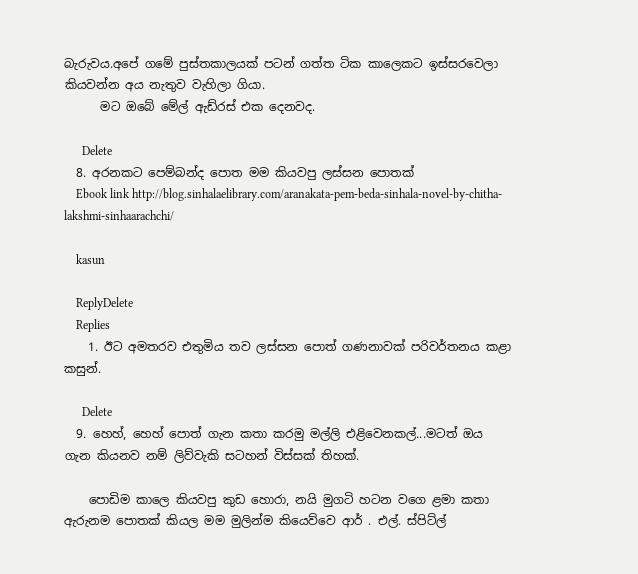බැරුවය.අපේ ගමේ පුස්තකාලයක් පටන් ගත්ත ටික කාලෙකට ඉස්සරවෙලා කියවන්න අය නැතුව වැහිලා ගියා.
      මට ඔබේ මේල් ඇඩ්රස් එක දෙනවද.

      Delete
  8. අරනකට පෙම්බන්ද පොත මම කියවපු ලස්සන පොතක්
    Ebook link http://blog.sinhalaelibrary.com/aranakata-pem-beda-sinhala-novel-by-chitha-lakshmi-sinhaarachchi/

    kasun

    ReplyDelete
    Replies
    1. ඊට අමතරව එතුමිය තව ලස්සන පොත් ගණනාවක් පරිවර්තනය කළා කසුන්.

      Delete
  9. හෙහ්, හෙහ් පොත් ගැන කතා කරමු මල්ලි එළිවෙනකල්...මටත් ඔය ගැන කියනව නම් ලිව්වැකි සටහන් විස්සක් තිහක්.

    පොඩිම කාලෙ කියවපු කුඩ හොරා, නයි මුගටි හටන වගෙ ළමා කතා ඇරුනම පොතක් කියල මම මුලින්ම කියෙව්වෙ ආර් . එල්. ස්පිට්ල්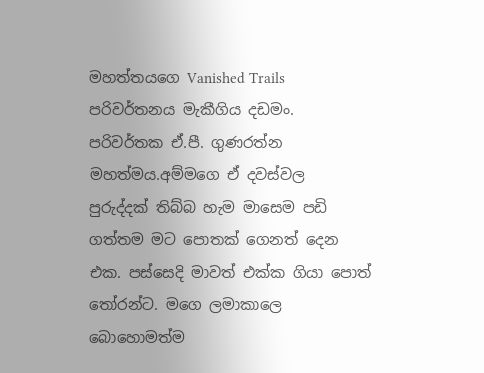මහත්තයගෙ Vanished Trails පරිවර්තනය මැකීගිය දඩමං. පරිවර්තක ඒ.පී. ගුණරත්න මහත්මය.අම්මගෙ ඒ දවස්වල පුරුද්දක් තිබ්බ හැම මාසෙම පඩි ගත්තම මට පොතක් ගෙනත් දෙන එක. පස්සෙදි මාවත් එක්ක ගියා පොත් තෝරන්ට. මගෙ ලමාකාලෙ බොහොමත්ම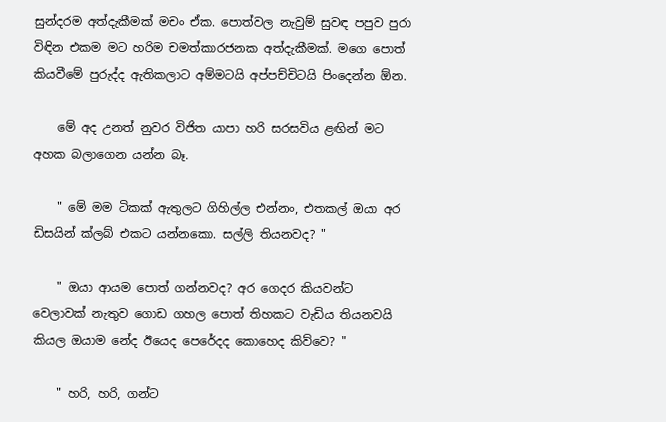සුන්දරම අත්දැකීමක් මචං ඒක. පොත්වල නැවුම් සුවඳ පපුව පුරා විඳින එකම මට හරිම චමත්කාරජනක අත්දැකීමක්. මගෙ පොත් කියවීමේ පුරුද්ද ඇතිකලාට අම්මටයි අප්පච්චිටයි පිංදෙන්න ඕන.

    මේ අද උනත් නුවර විජිත යාපා හරි සරසවිය ළඟින් මට අහක බලාගෙන යන්න බෑ.

    " මේ මම ටිකක් ඇතුලට ගිහිල්ල එන්නං, එතකල් ඔයා අර ඩිසයින් ක්ලබ් එකට යන්නකො. සල්ලි තියනවද? "

    " ඔයා ආයම පොත් ගන්නවද? අර ගෙදර කියවන්ට වෙලාවක් නැතුව ගොඩ ගහල පොත් තිහකට වැඩිය තියනවයි කියල ඔයාම නේද ඊයෙද පෙරේදද කොහෙද කිව්වෙ? "

    " හරි, හරි, ගන්ට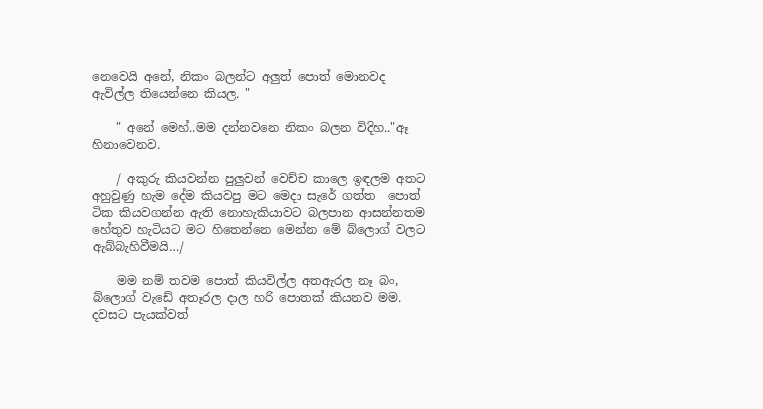නෙවෙයි අනේ, නිකං බලන්ට අලුත් පොත් මොනවද ඇවිල්ල තියෙන්නෙ කියල. "

    " අනේ මෙහ්..මම දන්නවනෙ නිකං බලන විදිහ.."ඈ හිනාවෙනව.

    / අකුරු කියවන්න පුලුවන් වෙච්ච කාලෙ ඉඳලම අතට අහුවුණු හැම දේම කියවපු මට මෙදා සැරේ ගත්ත  පොත් ටික කියවගන්න ඇති නොහැකියාවට බලපාන ආසන්නතම හේතුව හැටියට මට හිතෙන්නෙ මෙන්න මේ බ්ලොග් වලට ඇබ්බැහිවීමයි…/

    මම නම් තවම පොත් කියවිල්ල අතඇරල නෑ බං, බ්ලොග් වැඩේ අතෑරල දාල හරි පොතක් කියනව මම. දවසට පැයක්වත්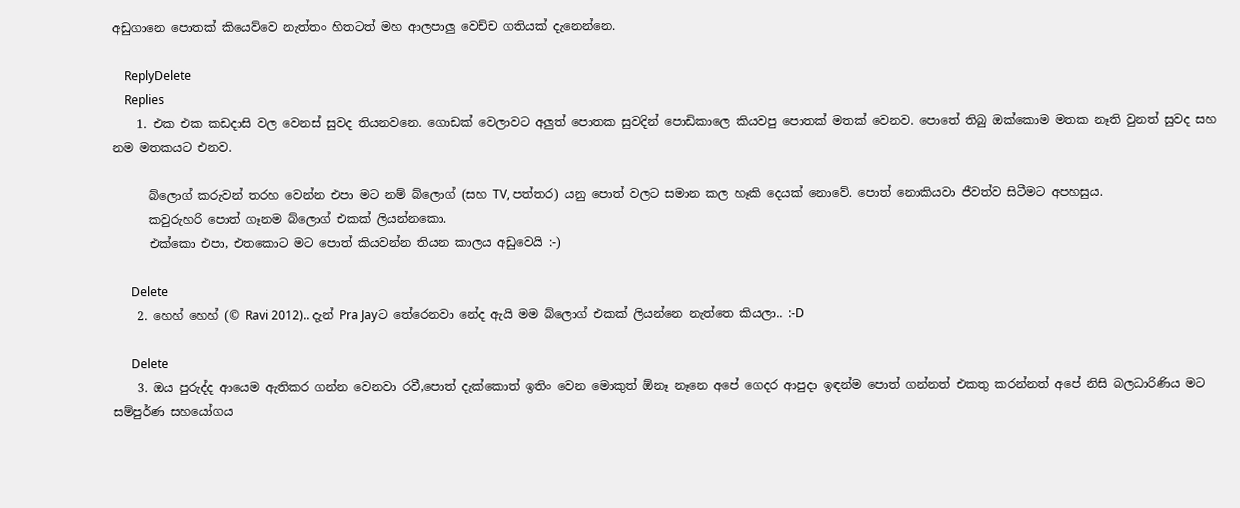අඩුගානෙ පොතක් කියෙව්වෙ නැත්තං හිතටත් මහ ආලපාලු වෙච්ච ගතියක් දැනෙන්නෙ.

    ReplyDelete
    Replies
    1. එක එක කඩදාසි වල වෙනස් සුවද තියනවනෙ. ගොඩක් වෙලාවට අලුත් පොතක සුවදින් පොඩිකාලෙ කියවපු පොතක් මතක් වෙනව. පොතේ තිබු ඔක්කොම මතක නෑති වුනත් සුවද සහ නම මතකයට එනව.

      බ්ලොග් කරුවන් තරහ වෙන්න එපා මට නම් බ්ලොග් (සහ TV, පත්තර) යනු පොත් වලට සමාන කල හෑකි දෙයක් නොවේ. පොත් නොකියවා ජීවත්ව සිටීමට අපහසුය.
      කවුරුහරි පොත් ගෑනම බ්ලොග් එකක් ලියන්නකො.
      එක්කො එපා, එතකොට මට පොත් කියවන්න තියන කාලය අඩුවෙයි :-)

      Delete
    2. හෙහ් හෙහ් (© Ravi 2012).. දැන් Pra Jayට තේරෙනවා නේද ඇයි මම බ්ලොග් එකක් ලියන්නෙ නැත්තෙ කියලා.. :-D

      Delete
    3. ඔය පුරුද්ද ආයෙම ඇතිකර ගන්න වෙනවා රවී,පොත් දැක්කොත් ඉතිං වෙන මොකුත් ඕනෑ නෑනෙ අපේ ගෙදර ආපුදා ඉඳන්ම පොත් ගන්නත් එකතු කරන්නත් අපේ නිසි බලධාරිණිය මට සම්පුර්ණ සහයෝගය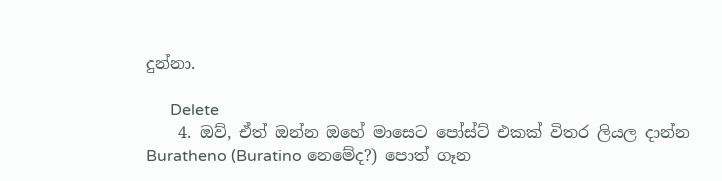දුන්නා.

      Delete
    4. ඔව්, ඒත් ඔන්න ඔහේ මාසෙට පෝස්ට් එකක් විතර ලියල දාන්න Buratheno (Buratino නෙමේද?) පොත් ගෑන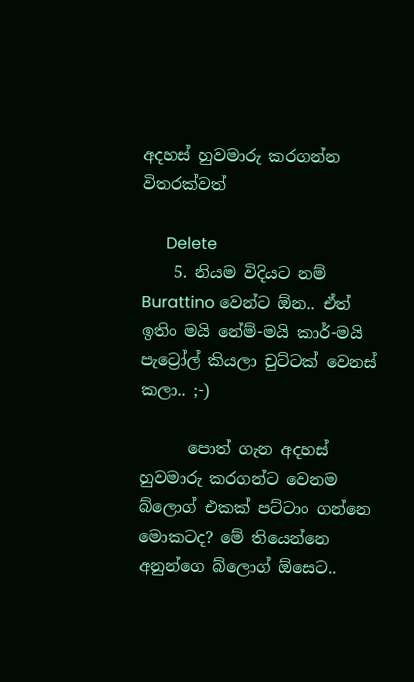අදහස් හුවමාරු කරගන්න විතරක්වත්

      Delete
    5. නියම විදියට නම් Burattino වෙන්ට ඕන.. ඒත් ඉතිං මයි නේම්-මයි කාර්-මයි පැට්‍රෝල් කියලා චුට්ටක් වෙනස් කලා.. ;-)

      පොත් ගැන අදහස් හුවමාරු කරගන්ට වෙනම බ්ලොග් එකක් පට්ටාං ගන්නෙ මොකටද? මේ තියෙන්නෙ අනුන්ගෙ බ්ලොග් ඕසෙට..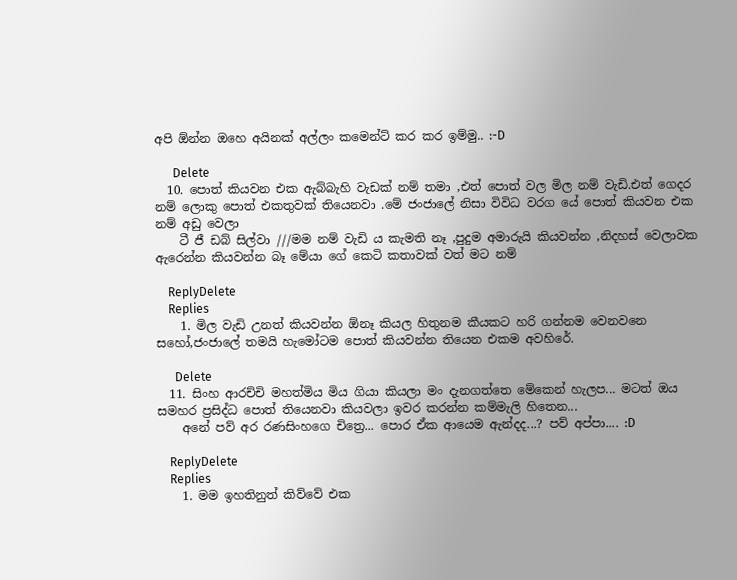අපි ඕන්න ඔහෙ අයිනක් අල්ලං කමෙන්ට් කර කර ඉම්මු.. :-D

      Delete
  10. පොත් කියවන එක ඇබ්බැහි වැඩක් නම් තමා ,එත් පොත් වල මිල නම් වැඩි.එත් ගෙදර නම් ලොකු පොත් එකතුවක් තියෙනවා .මේ ජංජාලේ නිසා විවිධ වරග යේ පොත් කියවන එක නම් අඩු වෙලා
    ටී ජී ඩබ් සිල්වා ///මම නම් වැඩි ය කැමති නෑ ,පුදුම අමාරුයි කියවන්න ,නිදහස් වෙලාවක ඇරෙන්න කියවන්න බෑ මේයා ගේ කෙටි කතාවක් වත් මට නම්

    ReplyDelete
    Replies
    1. මිල වැඩි උනත් කියවන්න ඕනෑ කියල හිතුනම කීයකට හරි ගන්නම වෙනවනෙ සහෝ,ජංජාලේ තමයි හැමෝටම පොත් කියවන්න තියෙන එකම අවහිරේ.

      Delete
  11. සිංහ ආරච්චි මහත්මිය මිය ගියා කියලා මං දැනගත්තෙ මේකෙන් හැලප... මටත් ඔය සමහර ප්‍රසිද්ධ පොත් තියෙනවා කියවලා ඉවර කරන්න කම්මැලි හිතෙන...
    අනේ පව් අර රණසිංහගෙ චිත්‍රෙ... පොර ඒක ආයෙම ඇන්දද...? පව් අප්පා.... :D

    ReplyDelete
    Replies
    1. මම ඉහතිනුත් කිව්වේ එක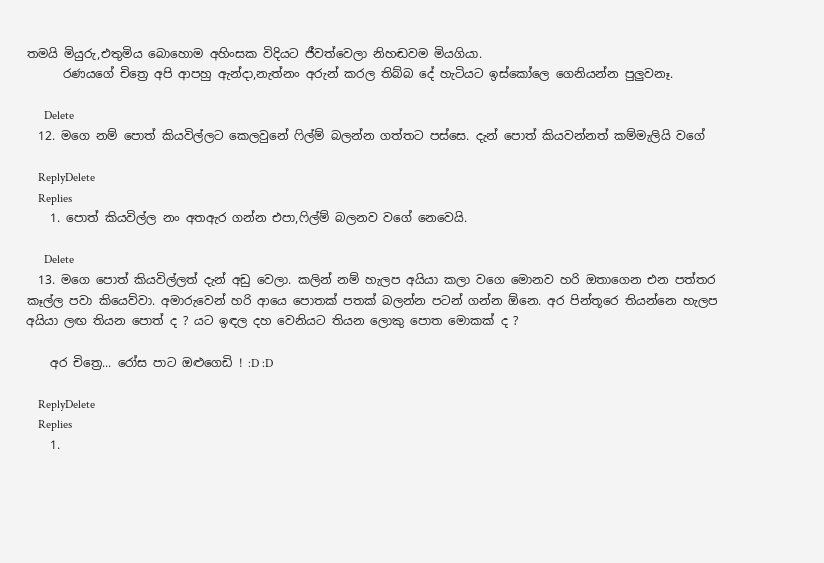තමයි මියුරු,එතුමිය බොහොම අහිංසක විදියට ජීවත්වෙලා නිහඬවම මියගියා.
      රණයගේ චිත්‍රෙ අපි ආපහු ඇන්දා,නැත්නං අරුන් කරල තිබ්බ දේ හැටියට ඉස්කෝලෙ ගෙනියන්න පුලුවනෑ.

      Delete
  12. මගෙ නම් පොත් කියවිල්ලට කෙලවුනේ ෆිල්ම් බලන්න ගත්තට පස්සෙ. දැන් පොත් කියවන්නත් කම්මැලියි වගේ

    ReplyDelete
    Replies
    1. පොත් කියවිල්ල නං අතඇර ගන්න එපා,ෆිල්ම් බලනව වගේ නෙවෙයි.

      Delete
  13. මගෙ පොත් කියවිල්ලත් දැන් අඩු වෙලා. කලින් නම් හැලප අයියා කලා වගෙ මොනව හරි ඔතාගෙන එන පත්තර කෑල්ල පවා කියෙව්වා. අමාරුවෙන් හරි ආයෙ පොතක් පතක් බලන්න පටන් ගන්න ඕනෙ. අර පින්තූරෙ තියන්නෙ හැලප අයියා ලඟ තියන පොත් ද ? යට ඉඳල දහ වෙනියට තියන ලොකු පොත මොකක් ද ?

    අර චිත්‍රෙ... රෝස පාට ඔළුගෙඩි ! :D :D

    ReplyDelete
    Replies
    1.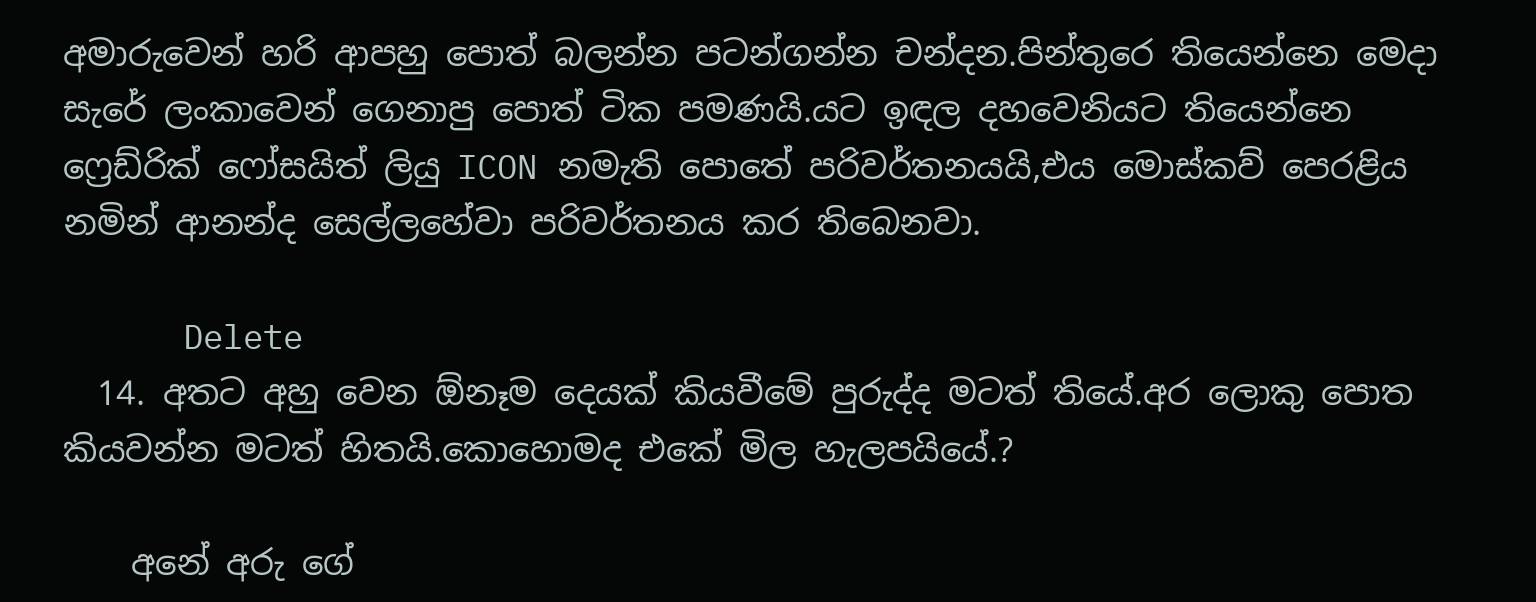අමාරුවෙන් හරි ආපහු පොත් බලන්න පටන්ගන්න චන්දන.පින්තුරෙ තියෙන්නෙ මෙදා සැරේ ලංකාවෙන් ගෙනාපු පොත් ටික පමණයි.යට ඉඳල දහවෙනියට තියෙන්නෙ ෆ්‍රෙඩ්රික් ෆෝසයිත් ලියු ICON නමැති පොතේ පරිවර්තනයයි,එය මොස්කව් පෙරළිය නමින් ආනන්ද සෙල්ලහේවා පරිවර්තනය කර තිබෙනවා.

      Delete
  14. අතට අහු වෙන ඕනෑම දෙයක් කියවීමේ පුරුද්ද මටත් තියේ.අර ලොකු පොත කියවන්න මටත් හිතයි.කොහොමද එකේ මිල හැලපයියේ.?

    අනේ අරු ගේ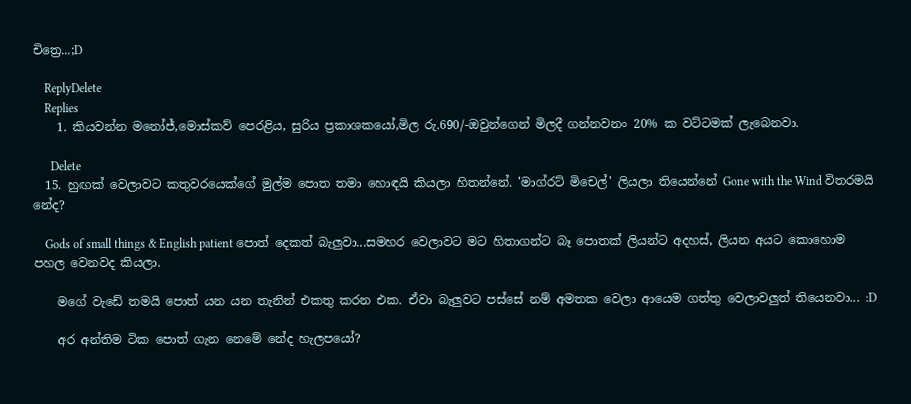චිත්‍රෙ...;D

    ReplyDelete
    Replies
    1. කියවන්න මනෝජ්,මොස්කව් පෙරළිය, සුරිය ප්‍රකාශකයෝ,මිල රු.690/-ඔවුන්ගෙන් මිලදී ගන්නවනං 20% ක වට්ටමක් ලැබෙනවා.

      Delete
  15. හුඟක් වෙලාවට කතුවරයෙක්ගේ මුල්ම පොත තමා හොඳයි කියලා හිතන්නේ. 'මාග්රට් මිචෙල්' ලියලා තියෙන්නේ Gone with the Wind විතරමයි නේද?

    Gods of small things & English patient පොත් දෙකත් බැලුවා...සමහර වෙලාවට මට හිතාගන්ට බෑ පොතක් ලියන්ට අදහස්, ලියන අයට කොහොම පහල වෙනවද කියලා.

    මගේ වැඩේ තමයි පොත් යන යන තැනින් එකතු කරන එක. ඒවා බැලුවට පස්සේ නම් අමතක වෙලා ආයෙම ගත්තු වෙලාවලුත් තියෙනවා... :D

    අර අන්තිම ටික පොත් ගැන නෙමේ නේද හැලපයෝ?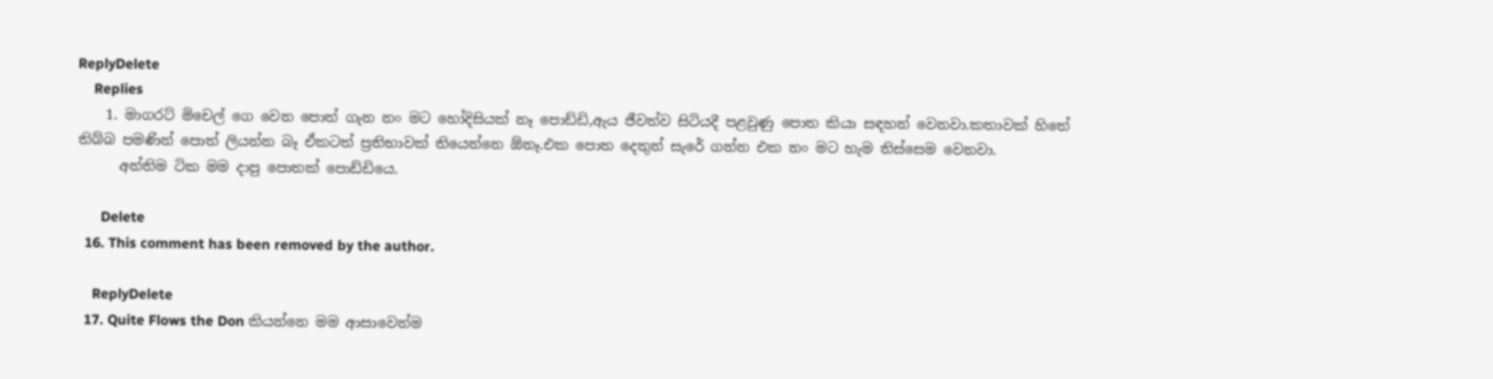ReplyDelete
    Replies
    1. මාගරට් මිචෙල් ගෙ වෙන පොත් ගැන නං මට හෝදිසියක් නෑ පොඩ්ඩි,ඇය ජීවත්ව සිටියදී පළවුණු පොත කියා සඳහන් වෙනවා.කතාවක් හිතේ තිබ්බ පමණින් පොත් ලියන්න බෑ ඒකටත් ප්‍රතිභාවක් තියෙන්නෙ ඕනෑ.එක පොත දෙතුන් සැරේ ගන්න එක නං මට හැම තිස්සෙම වෙනවා.
      අන්තිම ටික මම දාපු පොතක් පොඩ්ඩියෙ.

      Delete
  16. This comment has been removed by the author.

    ReplyDelete
  17. Quite Flows the Don කියන්නෙ මම ආසාවෙන්ම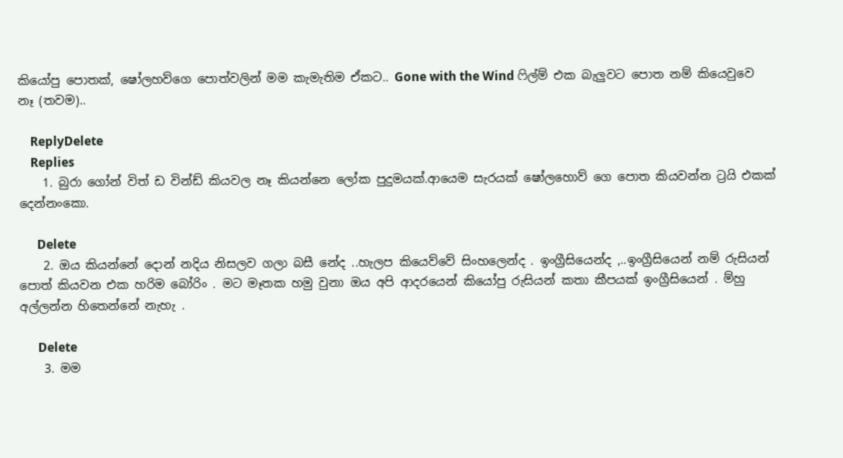කියෝපු පොතක්, ෂෝලහව්ගෙ පොත්වලින් මම කැමැතිම ඒකට.. Gone with the Wind ෆිල්ම් එක බැලුවට පොත නම් කියෙවුවෙ නෑ (තවම)..

    ReplyDelete
    Replies
    1. බුරා ගෝන් විත් ඩ වින්ඩ් කියවල නෑ කියන්නෙ ලෝක පුදුමයක්.ආයෙම සැරයක් ෂෝලහොව් ගෙ පොත කියවන්න ට්‍රයි එකක් දෙන්නංකො.

      Delete
    2. ඔය කියන්නේ දොන් නදිය නිසලව ගලා බසී නේද ..හැලප කියෙව්වේ සිංහලෙන්ද . ඉංග්‍රීසියෙන්ද ,..ඉංග්‍රීසියෙන් නම් රුසියන් පොත් කියවන එක හරිම බෝරිං . මට මෑතක හමු වුනා ඔය අපි ආදරයෙන් කියෝපු රුසියන් කතා කීපයක් ඉංග්‍රීසියෙන් . ම්හු අල්ලන්න හිතෙන්නේ නැහැ .

      Delete
    3. මම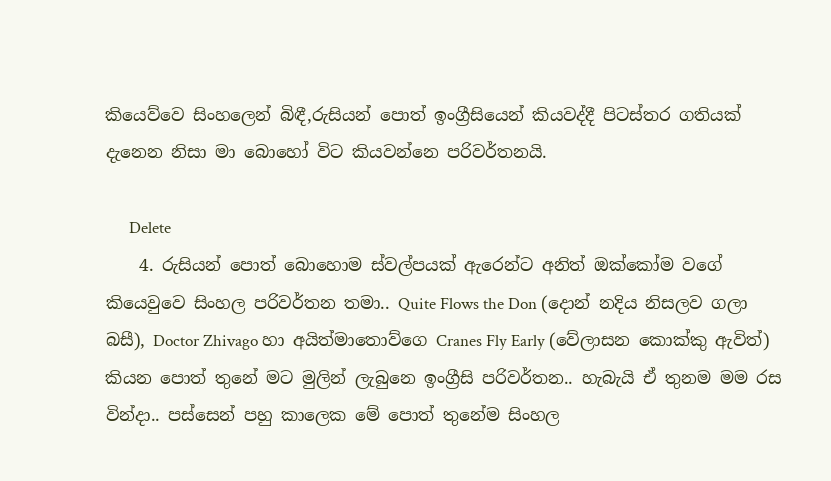කියෙව්වෙ සිංහලෙන් බිඳී,රුසියන් පොත් ඉංග්‍රීසියෙන් කියවද්දී පිටස්තර ගතියක් දැනෙන නිසා මා බොහෝ විට කියවන්නෙ පරිවර්තනයි.

      Delete
    4. රුසියන් පොත් බොහොම ස්වල්පයක් ඇරෙන්ට අනිත් ඔක්කෝම වගේ කියෙවුවෙ සිංහල පරිවර්තන තමා.. Quite Flows the Don (දොන් නදිය නිසලව ගලා බසී), Doctor Zhivago හා අයිත්මාතොව්ගෙ Cranes Fly Early (වේලාසන කොක්කු ඇවිත්) කියන පොත් තුනේ මට මුලින් ලැබුනෙ ඉංග්‍රීසි පරිවර්තන.. හැබැයි ඒ තුනම මම රස වින්දා.. පස්සෙන් පහු කාලෙක මේ පොත් තුනේම සිංහල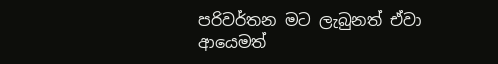පරිවර්තන මට ලැබුනත් ඒවා ආයෙමත්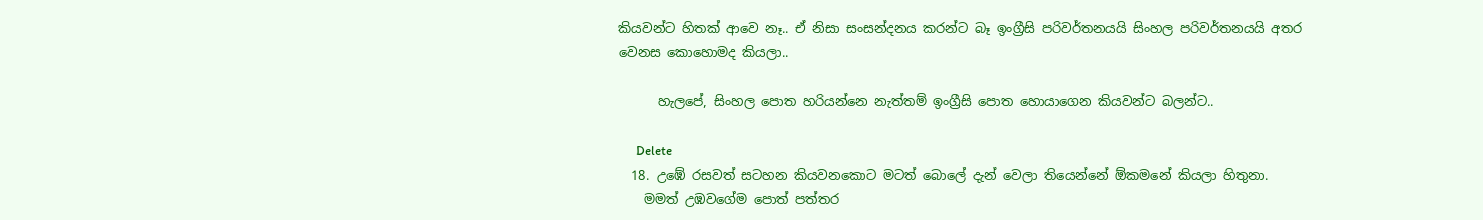කියවන්ට හිතක් ආවෙ නෑ.. ඒ නිසා සංසන්දනය කරන්ට බෑ ඉංග්‍රීසි පරිවර්තනයයි සිංහල පරිවර්තනයයි අතර වෙනස කො‍හොමද කියලා..

      හැලපේ, සිංහල පොත හරියන්නෙ නැත්තම් ඉංග්‍රීසි පොත හොයාගෙන කියවන්ට බලන්ට..

      Delete
  18. උඹේ රසවත් සටහන කියවනකොට මටත් බොලේ දැන් වෙලා තියෙන්නේ ඕකමනේ කියලා හිතුනා.
    මමත් උඹවගේම පොත් පත්තර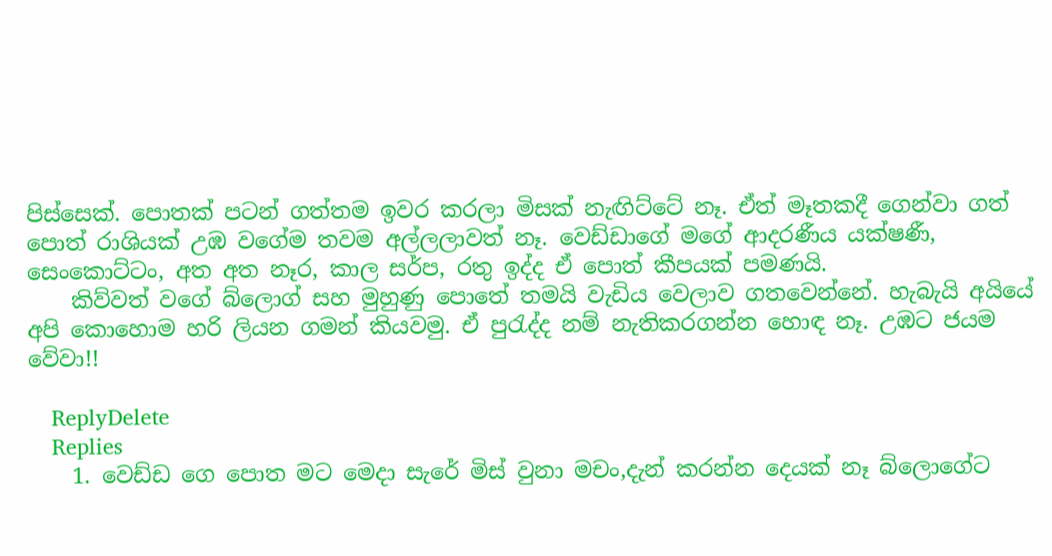පිස්සෙක්. පොතක් පටන් ගත්තම ඉවර කරලා මිසක් නැඟිට්ටේ නෑ. ඒත් මෑතකදී ගෙන්වා ගත් පොත් රාශියක් උඹ වගේම තවම අල්ලලාවත් නෑ. වෙඩ්ඩාගේ මගේ ආදරණීය යක්ෂණී, සෙංකොට්ටං, අත අත නෑර, කාල සර්ප, රතු ඉද්ද ඒ පොත් කීපයක් පමණයි.
    කිව්වත් වගේ බ්ලොග් සහ මුහුණු පොතේ තමයි වැඩිය වෙලාව ගතවෙන්නේ. හැබැයි අයියේ අපි කොහොම හරි ලියන ගමන් කියවමු. ඒ පුරැද්ද නම් නැතිකරගන්න හොඳ නෑ. උඹට ජයම වේවා!!

    ReplyDelete
    Replies
    1. වෙඩ්ඩ ගෙ පොත මට මෙදා සැරේ මිස් වුනා මචං,දැන් කරන්න දෙයක් නෑ බ්ලොගේට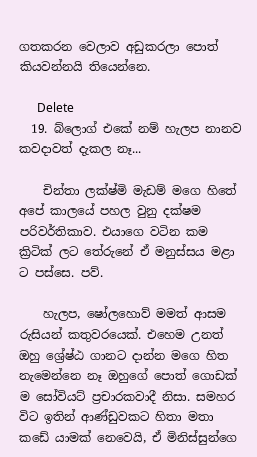ගතකරන වෙලාව අඩුකරලා පොත් කියවන්නයි තියෙන්නෙ.

      Delete
  19. බ්ලොග් එකේ නම් හැලප නානව කවදාවත් දැකල නෑ...

    චින්තා ලක්ෂ්මි මැඩම් මගෙ හිතේ අපේ කාලයේ පහල වුනු දක්ෂම පරිවර්තිකාව. එයාගෙ වටින කම ක්‍රිටික් ලට තේරුනේ ඒ මනුස්සය මළා ට පස්සෙ. පව්.

    හැලප, ෂෝලහොව් මමත් ආසම රුසියන් කතුවරයෙක්. එහෙම උනත් ඔහු ශ්‍රේෂ්ඨ ගානට දාන්න මගෙ හිත නැමෙන්නෙ නෑ ඔහුගේ පොත් ගොඩක් ම සෝවියට් ප්‍රචාරකවාදී නිසා. සමහර විට ඉතින් ආණ්ඩුවකට හිතා මතා කඩේ යාමක් නෙවෙයි, ඒ මිනිස්සුන්ගෙ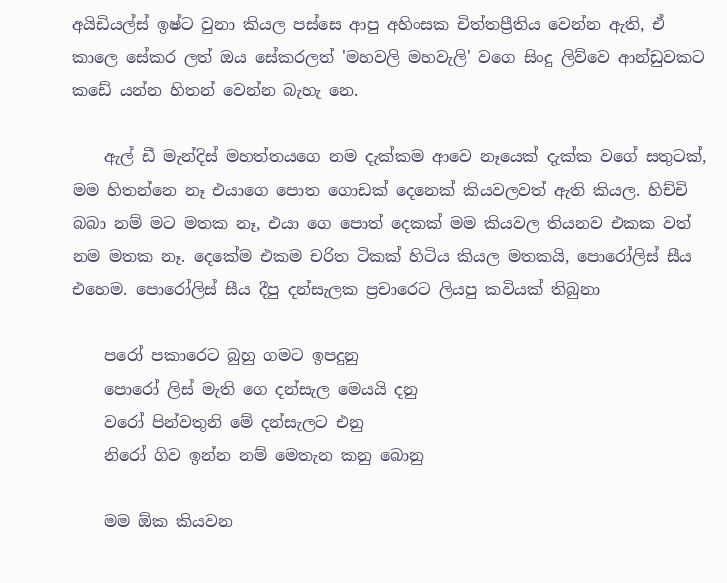අයිඩියල්ස් ඉෂ්ට වුනා කියල පස්සෙ ආපු අහිංසක චිත්තප්‍රීතිය වෙන්න ඇති, ඒ කාලෙ සේකර ලත් ඔය සේකරලත් 'මහවලි මහවැලි' වගෙ සිංදු ලිව්වෙ ආන්ඩුවකට කඩේ යන්න හිතන් වෙන්න බැහැ නෙ.

    ඇල් ඩී මැන්දිස් මහත්තයගෙ නම දැක්කම ආවෙ නෑයෙක් දැක්ක වගේ සතුටක්, මම හිතන්නෙ නෑ එයාගෙ පොත ගොඩක් දෙනෙක් කියවලවත් ඇති කියල. හිච්චි බබා නම් මට මතක නෑ, එයා ගෙ පොත් දෙකක් මම කියවල තියනව එකක වත් නම මතක නෑ. දෙකේම එකම චරිත ටිකක් හිටිය කියල මතකයි, පොරෝලිස් සීය එහෙම. පොරෝලිස් සීය දීපු දන්සැලක ප්‍රචාරෙට ලියපු කවියක් තිබුනා

    පරෝ පකාරෙට බුහු ගමට ඉපදුනු
    පොරෝ ලිස් මැති ගෙ දන්සැල මෙයයි දනු
    වරෝ පින්වතුනි මේ දන්සැලට එනු
    නිරෝ ගිව ඉන්න නම් මෙතැන කනු බොනු

    මම ඕක කියවන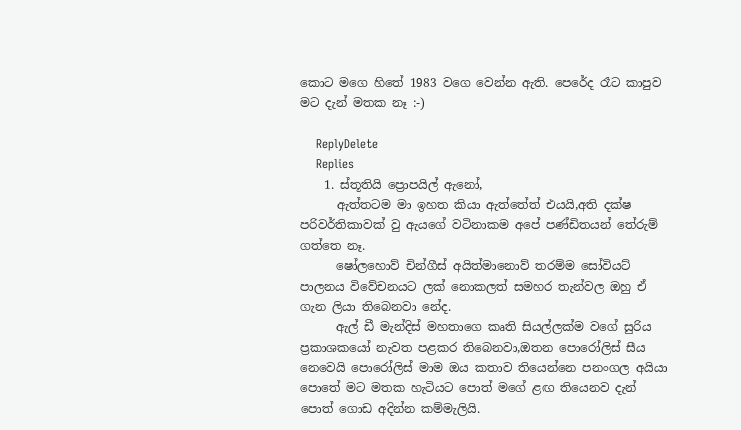කොට මගෙ හිතේ 1983 වගෙ වෙන්න ඇති. පෙරේද රෑට කාපුව මට දැන් මතක නෑ :-)

    ReplyDelete
    Replies
    1. ස්තූතියි ප්‍රොපයිල් ඇනෝ,
      ඇත්තටම මා ඉහත කියා ඇත්තේත් එයයි,අති දක්ෂ පරිවර්තිකාවක් වු ඇයගේ වටිනාකම අපේ පණ්ඩිතයන් තේරුම් ගත්තෙ නෑ.
      ෂෝලහොව් චින්ගීස් අයිත්මානොව් තරම්ම සෝවියට් පාලනය විවේචනයට ලක් නොකලත් සමහර තැන්වල ඔහු ඒ ගැන ලියා තිබෙනවා නේද.
      ඇල් ඩී මැන්දිස් මහතාගෙ කෘති සියල්ලක්ම වගේ සුරිය ප්‍රකාශකයෝ නැවත පළකර තිබෙනවා,ඔතන පොරෝලිස් සීය නෙවෙයි පොරෝලිස් මාම ඔය කතාව තියෙන්නෙ පනංගල අයියා පොතේ මට මතක හැටියට පොත් මගේ ළඟ තියෙනව දැන් පොත් ගොඩ අදින්න කම්මැලියි.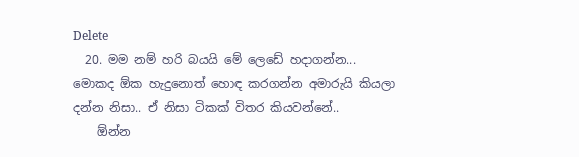Delete
  20. මම නම් හරි බයයි මේ ලෙඩේ හදාගන්න... මොකද ඕක හැදුනොත් හොඳ කරගන්න අමාරුයි කියලා දන්න නිසා.. ඒ නිසා ටිකක් විතර කියවන්නේ..
    ඕන්න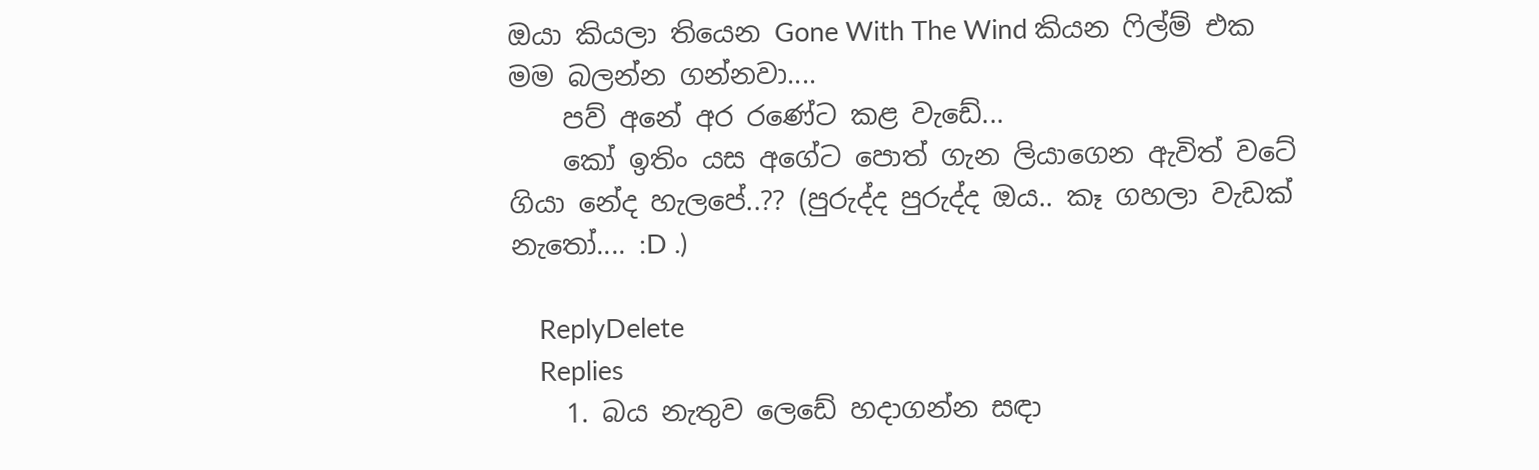ඔයා කියලා තියෙන Gone With The Wind කියන ෆිල්ම් එක මම බලන්න ගන්නවා....
    පව් අනේ අර රණේට කළ වැඩේ...
    කෝ ඉතිං යස අගේට පොත් ගැන ලියාගෙන ඇවිත් වටේ ගියා නේද හැලපේ..?? (පුරුද්ද පුරුද්ද ඔය.. කෑ ගහලා වැඩක් නැතෝ.... :D .)

    ReplyDelete
    Replies
    1. බය නැතුව ලෙඩේ හදාගන්න සඳා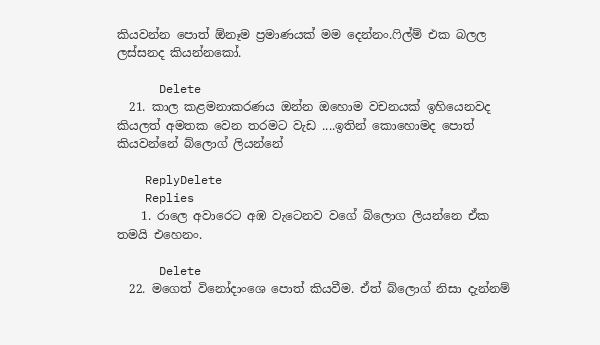කියවන්න පොත් ඕනෑම ප්‍රමාණයක් මම දෙන්නං.ෆිල්ම් එක බලල ලස්සනද කියන්නකෝ.

      Delete
  21. කාල කළමනාකරණය ඔන්න ඔහොම වචනයක් ඉහියෙනවද කියලත් අමතක වෙන තරමට වැඩ ....ඉතින් කොහොමද පොත් කියවන්නේ බ්ලොග් ලියන්නේ

    ReplyDelete
    Replies
    1. රාලෙ අවාරෙට අඹ වැටෙනව වගේ බ්ලොග ලියන්නෙ ඒක තමයි එහෙනං.

      Delete
  22. මගෙත් විනෝදාංශෙ පොත් කියවීම. ඒත් බ්ලොග් නිසා දැන්නම්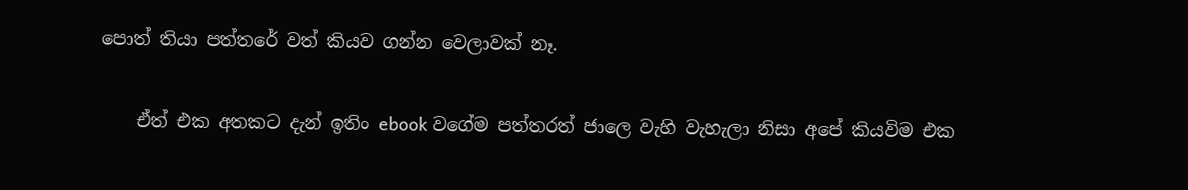පොත් තියා පත්තරේ වත් කියව ගන්න වෙලාවක් නෑ.

    ඒත් එක අතකට දැන් ඉතිං ebook වගේම පත්තරත් ජාලෙ වැහි වැහැලා නිසා අපේ කි‍යවිම එක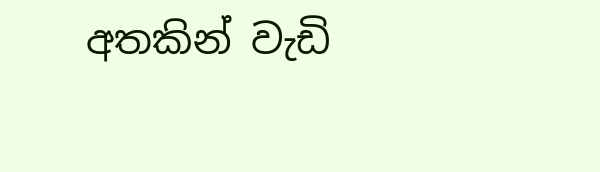අතකින් වැඩි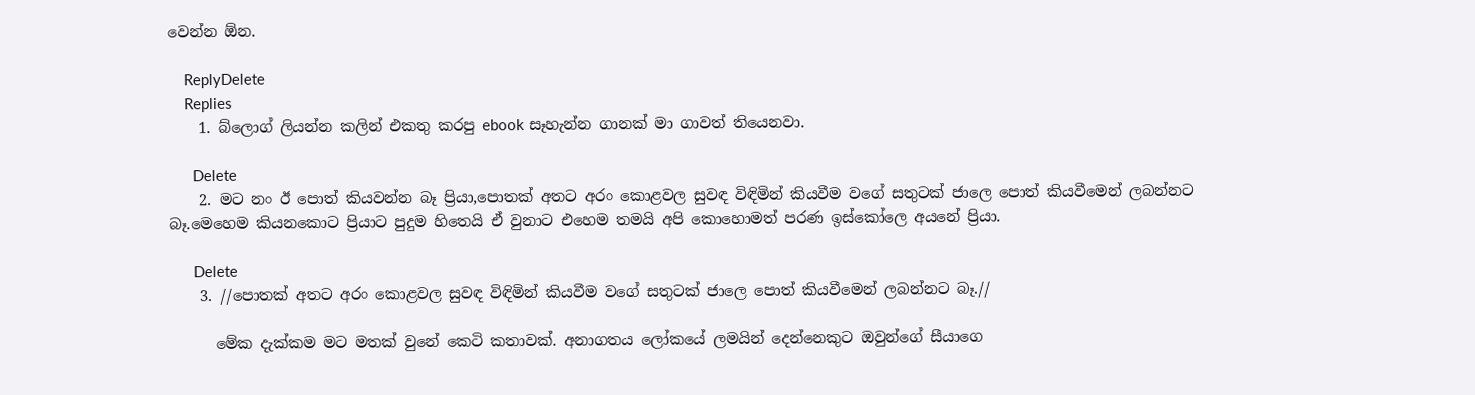වෙන්න ඕන.

    ReplyDelete
    Replies
    1. බ්ලොග් ලියන්න කලින් එකතු කරපු ebook සෑහැන්න ගානක් මා ගාවත් තියෙනවා.

      Delete
    2. මට නං ඊ පොත් කියවන්න බෑ ප්‍රියා,පොතක් අතට අරං කොළවල සුවඳ විඳිමින් කියවීම වගේ සතුටක් ජාලෙ පොත් කියවීමෙන් ලබන්නට බෑ.මෙහෙම කියනකොට ප්‍රියාට පුදුම හිතෙයි ඒ වුනාට එහෙම තමයි අපි කොහොමත් පරණ ඉස්කෝලෙ අයනේ ප්‍රියා.

      Delete
    3. //පොතක් අතට අරං කොළවල සුවඳ විඳිමින් කියවීම වගේ සතුටක් ජාලෙ පොත් කියවීමෙන් ලබන්නට බෑ.//

      මේක දැක්කම මට මතක් වුනේ කෙටි කතාවක්. අනාගතය ලෝකයේ ලමයින් දෙන්නෙකුට ඔවුන්ගේ සීයාගෙ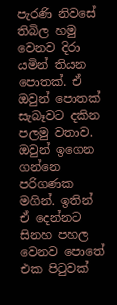පැරණි නිවසේ තිබිල හමු වෙනව දිරා යමින් තියන පොතක්. ඒ ඔවුන් පොතක් සැබෑවට දකින පලමු වතාව. ඔවුන් ඉගෙන ගන්නෙ පරිගණක මගින්. ඉතින් ඒ දෙන්නට සිනහ පහල වෙනව පොතේ එක පිටුවක්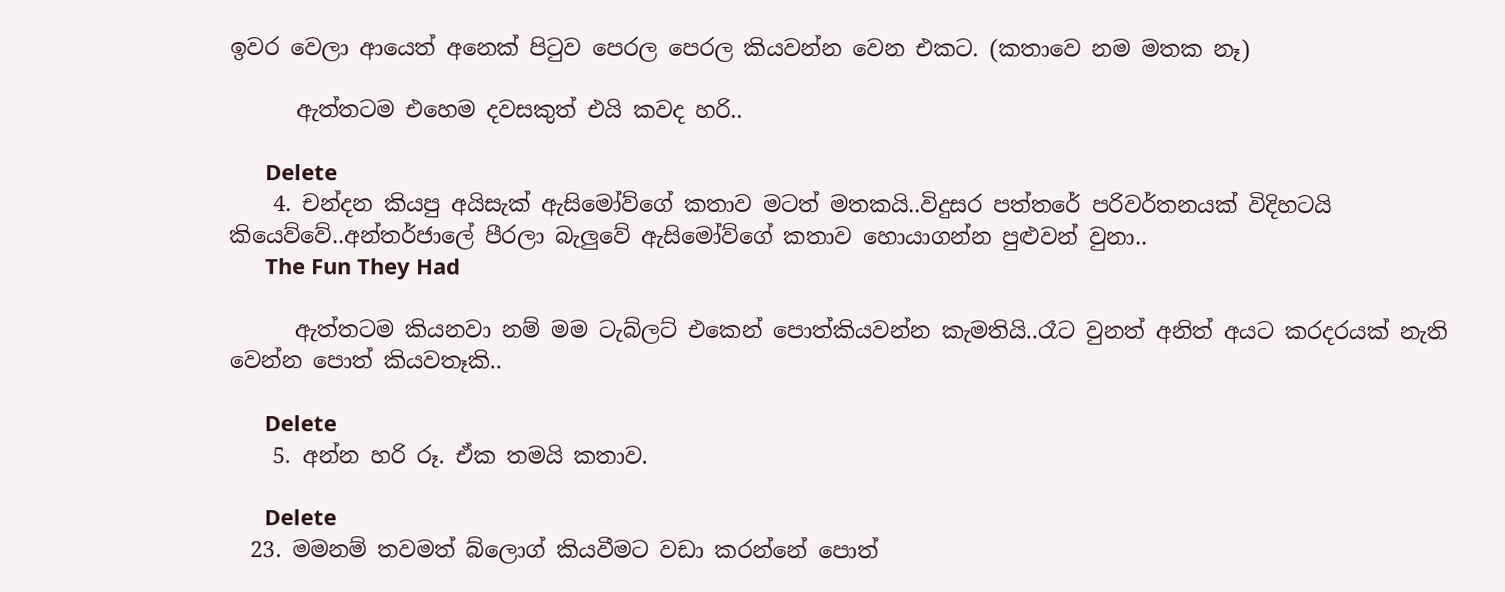ඉවර වෙලා ආයෙත් අනෙක් පිටුව පෙරල පෙරල කියවන්න වෙන එකට. (කතාවෙ නම මතක නෑ)

      ඇත්තටම එහෙම දවසකුත් එයි කවද හරි..

      Delete
    4. චන්දන කියපු අයිසැක් ඇසිමෝව්ගේ කතාව මටත් මතකයි..විදුසර පත්තරේ පරිවර්තනයක් විදිහටයි කියෙව්වේ..අන්තර්ජාලේ පීරලා බැලුවේ ඇසිමෝව්ගේ කතාව හොයාගන්න පුළුවන් වුනා..
      The Fun They Had

      ඇත්තටම කියනවා නම් මම ටැබ්ලට් එකෙන් පොත්කියවන්න කැමතියි..රෑට වුනත් අනිත් අයට කරදරයක් නැති වෙන්න පොත් කියවතෑකි..

      Delete
    5. අන්න හරි රූ. ඒක තමයි කතාව.

      Delete
  23. මමනම් තවමත් බ්ලොග් කියවීමට වඩා කරන්නේ පොත්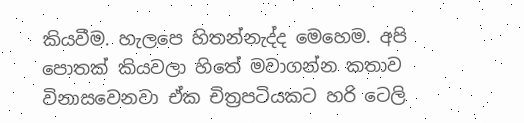කියවීම. හැලපෙ හිතන්නැද්ද මෙහෙම. අපි පොතක් කියවලා හිතේ මවාගන්න කතාව විනාසවෙනවා ඒක චිත්‍රපටියකට හරි ටෙලි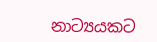නාට්‍යයකට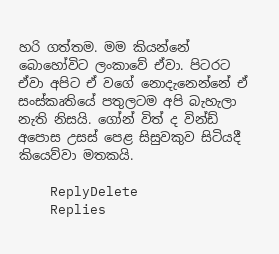හරි ගත්තම. මම කියන්නේ බොහෝවිට ලංකාවේ ඒවා. පිටරට ඒවා අපිට ඒ වගේ නොදැනෙන්නේ ඒ සංස්කෘතියේ පතුලටම අපි බැහැලා නැති නිසයි. ගෝන් විත් ද වින්ඩ් අපොස උසස් පෙළ සිසුවකුව සිටියදී කියෙව්වා මතකයි.

    ReplyDelete
    Replies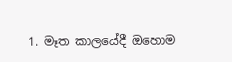1. මෑත කාලයේදී ඔහොම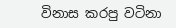විනාස කරපු වටිනා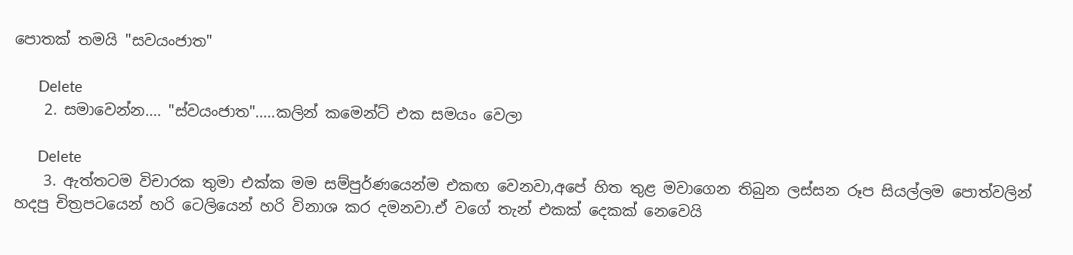පොතක් තමයි "සවයංජාත"

      Delete
    2. සමාවෙන්න.... "ස්වයංජාත".....කලින් කමෙන්ට් එක සමයං වෙලා

      Delete
    3. ඇත්තටම විචාරක තුමා එක්ක මම සම්පුර්ණයෙන්ම එකඟ වෙනවා,අපේ හිත තුළ මවාගෙන තිබුන ලස්සන රූප සියල්ලම පොත්වලින් හදපු චිත්‍රපටයෙන් හරි ටෙලියෙන් හරි විනාශ කර දමනවා.ඒ වගේ තැන් එකක් දෙකක් නෙවෙයි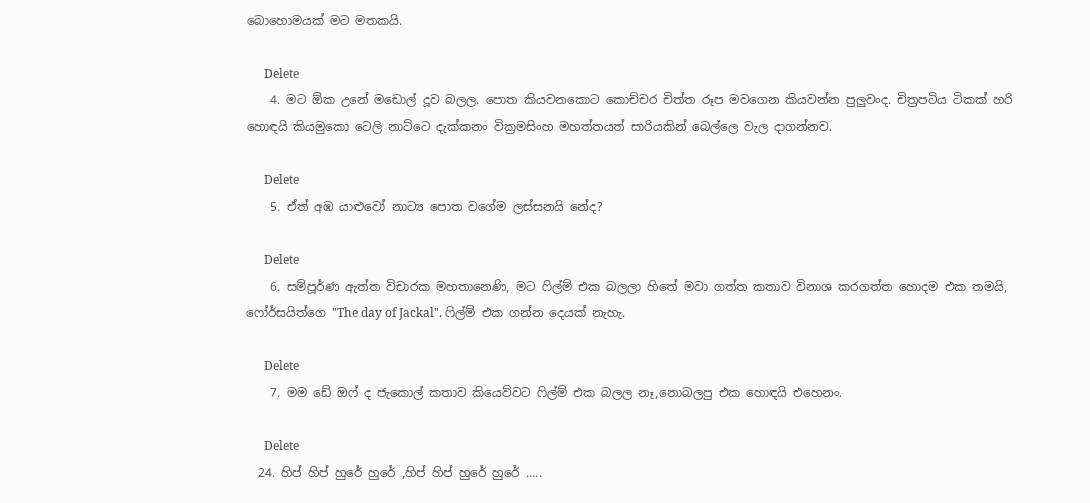බොහොමයක් මට මතකයි.

      Delete
    4. මට ඕක උනේ මඩොල් දූව බලල. පොත කියවනකොට කොච්චර චිත්ත රූප මවගෙන කියවන්න පුලුවංද. චිත්‍රපටිය ටිකක් හරි හොඳයි කියමුකො ටෙලි නාට්ටෙ දැක්කනං වික්‍රමසිංහ මහත්තයත් සාරියකින් බෙල්ලෙ වැල දාගන්නව.

      Delete
    5. ඒත් අඹ යාළුවෝ නාට්‍ය පොත වගේම ලස්සනයි නේද?

      Delete
    6. සම්පූර්ණ ඇත්ත විචාරක මහතානෙණි, මට ෆිල්ම් එක බලලා හිතේ මවා ගත්ත කතාව විනාශ කරගත්ත හොදම එක තමයි, ෆෝර්සයිත්ගෙ "The day of Jackal". ෆිල්ම් එක ගන්න දෙයක් නැහැ.

      Delete
    7. මම ඩේ ඔෆ් ද ජැකොල් කතාව කියෙව්වට ෆිල්ම් එක බලල නෑ,නොබලපු එක හොඳයි එහෙනං.

      Delete
  24. හිප් හිප් හුරේ හුරේ ,හිප් හිප් හුරේ හුරේ .....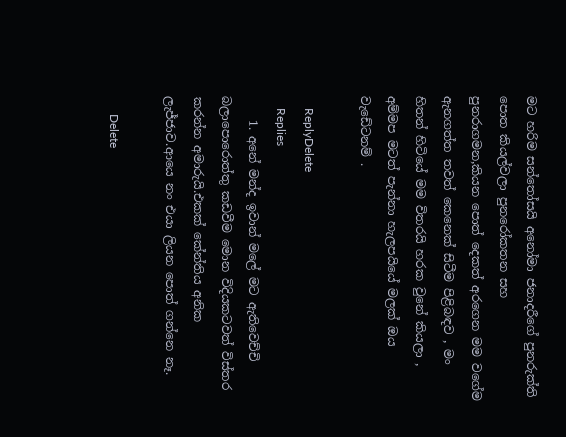මට හරිම සන්තෝසයි අනෝමා ජනාදරීගේ පුනරුක්ති පොත කියල්වලා පුනරෝකතන සහ පුනරාගමන,කියන පොත් දෙකත් අරගෙන මම වගේම ඇනගත්ත තවත් කෙනෙක් සිටීම පිළිබඳව , මං හිතන් හිටියේ මම විතරයි හරක වුනේ කියලා , අම්මප මටත් පැන්නා හැලපයියේ මලක් ඔය වැඩේටනම් .

    ReplyDelete
    Replies
    1. අනේ මන්ද ඉවාන් මලේ මට ඇතිවෙච්චි බලාපොරොත්තු කඩවීම මොන විදියකටවත් විස්තර කරන්න අමාරුයි.එකක් කේන්තිය අනික ලැජ්ජාව.ආයෙ නං එයා ලියන පොත් ගන්නෙ නෑ.

      Delete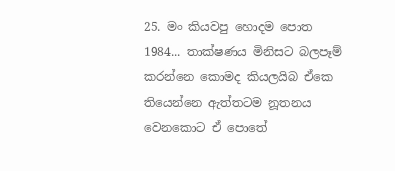25. මං කියවපු හොදම පොත 1984... තාක්ෂණය මිනිසට බලපෑම් කරන්නෙ කොමද කියලයිබ ඒකෙ තියෙන්නෙ ඇත්තටම නූතනය වෙනකොට ඒ පොතේ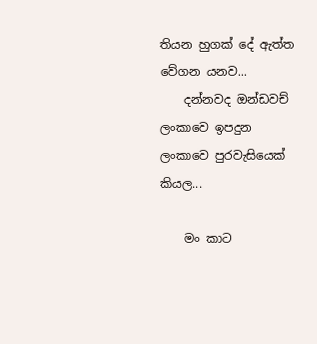තියන හුගක් දේ ඇත්ත වේගන යනව...
    දන්නවද ඔන්ඩවච් ලංකාවෙ ඉපදුන ලංකාවෙ පුරවැසියෙක් කියල...

    මං කාට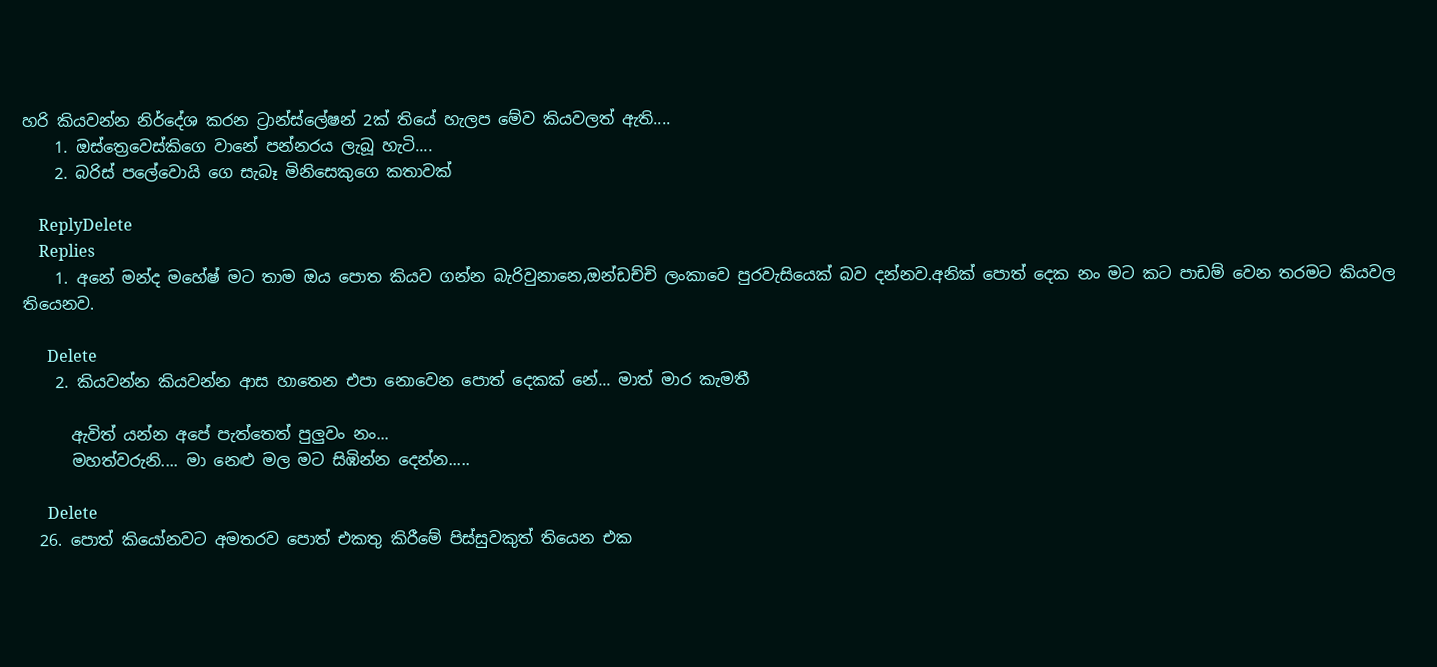හරි කියවන්න නිර්දේශ කරන ට්‍රාන්ස්ලේෂන් 2ක් තියේ හැලප මේව කියවලත් ඇති....
    1. ඔස්ත්‍ර‍ෙවෙස්කිගෙ වානේ පන්නරය ලැබූ හැටි....
    2. බරිස් පලේවොයි ගෙ සැබෑ මිනිසෙකුගෙ කතාවක්

    ReplyDelete
    Replies
    1. අනේ මන්ද මහේෂ් මට තාම ඔය පොත කියව ගන්න බැරිවුනානෙ,ඔන්ඩච්චි ලංකාවෙ පුරවැසියෙක් බව දන්නව.අනික් පොත් දෙක නං මට කට පාඩම් වෙන තරමට කියවල තියෙනව.

      Delete
    2. කියවන්න කියවන්න ආස හාතෙන එපා නොවෙන පොත් දෙකක් නේ... මාත් මාර කැමතී

      ඇවිත් යන්න අපේ පැත්තෙත් පුලුවං නං...
      මහත්වරුනි.... මා නෙළු මල මට සිඹින්න දෙන්න.....

      Delete
  26. පොත් කියෝනවට අමතරව පොත් එකතු කිරීමේ පිස්සුවකුත් තියෙන එක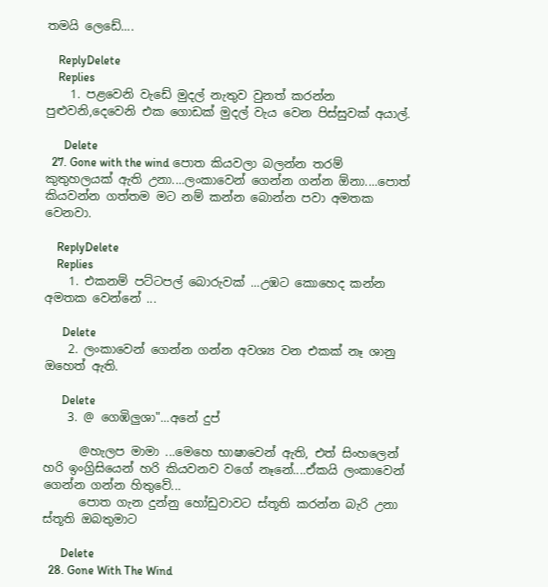තමයි ලෙඩේ....

    ReplyDelete
    Replies
    1. පළවෙනි වැඩේ මුදල් නැතුව වුනත් කරන්න පුළුවනි,දෙවෙනි එක ගොඩක් මුදල් වැය වෙන පිස්සුවක් අයාල්.

      Delete
  27. Gone with the wind පොත කියවලා බලන්න තරම් කුතුහලයක් ඇති උනා....ලංකාවෙන් ගෙන්න ගන්න ඕනා....පොත් කියවන්න ගත්තම මට නම් කන්න බොන්න පවා අමතක වෙනවා.

    ReplyDelete
    Replies
    1. එකනම් පට්ටපල් බොරුවක් ...උඹට කොහෙද කන්න අමතක වෙන්නේ ...

      Delete
    2. ලංකාවෙන් ගෙන්න ගන්න අවශ්‍ය වන එකක් නෑ ශානු ඔහෙත් ඇති.

      Delete
    3. @ ගෙඹිලුශා"...අනේ දුප්

      @හැලප මාමා ...මෙහෙ භාෂාවෙන් ඇති, එත් සිංහලෙන් හරි ඉංග්‍රිසියෙන් හරි කියවනව වගේ නෑනේ....ඒකයි ලංකාවෙන් ගෙන්න ගන්න හිතුවේ...
      පොත ගැන දුන්නු හෝඩුවාවට ස්තූති කරන්න බැරි උනා ස්තූති ඔබතුමාට

      Delete
  28. Gone With The Wind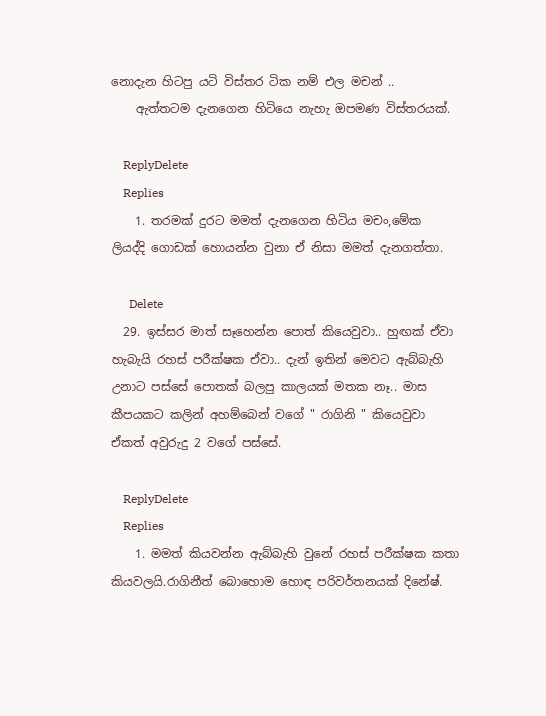නොදැන හිටපු යටි විස්තර ටික නම් එල මචන් ..
    ඇත්තටම දැනගෙන හිටියෙ නැහැ ඔපමණ විස්තරයක්.

    ReplyDelete
    Replies
    1. තරමක් දුරට මමත් දැනගෙන හිටිය මචං,මේක ලියද්දි ගොඩක් හොයන්න වුනා ඒ නිසා මමත් දැනගත්තා.

      Delete
  29. ඉස්සර මාත් සෑහෙන්න පොත් කියෙවුවා.. හුඟක් ඒවා හැබැයි රහස් පරීක්ෂක ඒවා.. දැන් ඉතින් මෙවට ඇබ්බැහි උනාට පස්සේ පොතක් බලපු කාලයක් මතක නෑ.. මාස කීපයකට කලින් අහම්බෙන් වගේ " රාගිනි " කියෙවුවා ඒකත් අවුරුදු 2 වගේ පස්සේ.

    ReplyDelete
    Replies
    1. මමත් කියවන්න ඇබ්බැහි වුනේ රහස් පරීක්ෂක කතා කියවලයි.රාගිනීත් බොහොම හොඳ පරිවර්තනයක් දිනේෂ්.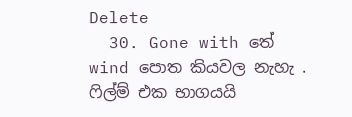Delete
  30. Gone with තේ wind පොත කියවල නැහැ . ෆිල්ම් එක භාගයයි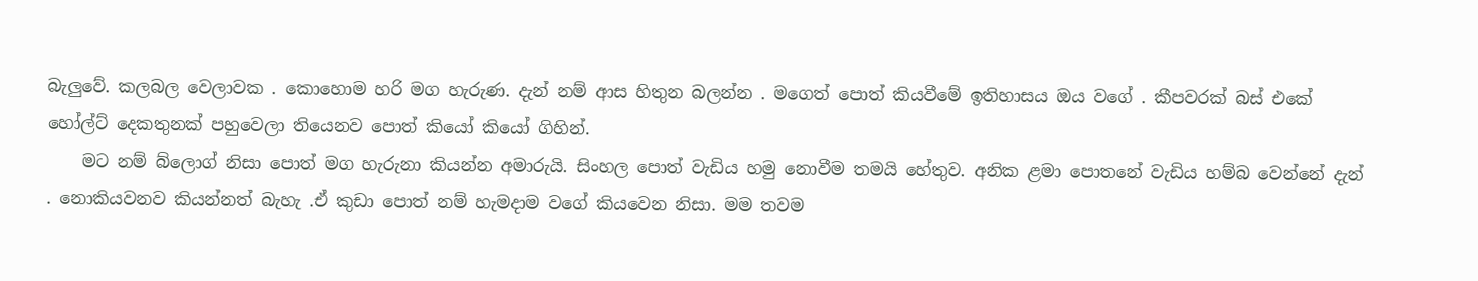බැලුවේ. කලබල වෙලාවක . කොහොම හරි මග හැරුණ. දැන් නම් ආස හිතුන බලන්න . මගෙත් පොත් කියවීමේ ඉතිහාසය ඔය වගේ . කීපවරක් බස් එකේ හෝල්ට් දෙකතුනක් පහුවෙලා තියෙනව පොත් කියෝ කියෝ ගිහින්.
    මට නම් බ්ලොග් නිසා පොත් මග හැරුනා කියන්න අමාරුයි. සිංහල පොත් වැඩිය හමු නොවීම තමයි හේතුව. අනික ළමා පොතනේ වැඩිය හම්බ වෙන්නේ දැන් . නොකියවනව කියන්නත් බැහැ .ඒ කුඩා පොත් නම් හැමදාම වගේ කියවෙන නිසා. මම තවම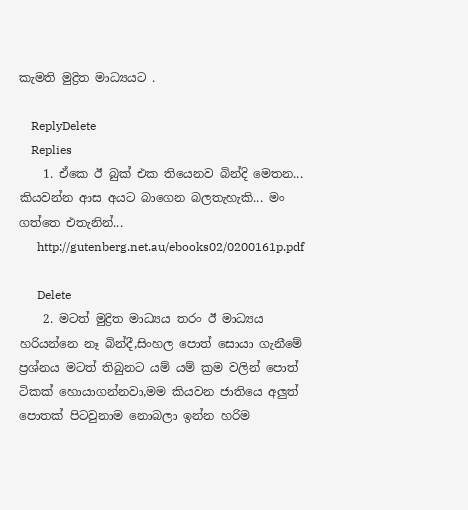කැමති මුද්‍රිත මාධ්‍යයට .

    ReplyDelete
    Replies
    1. ඒකෙ ඊ බුක් එක තියෙනව බින්දි මෙතන... කියවන්න ආස අයට බාගෙන බලතැහැකි... මං ගත්තෙ එතැනින්...
      http://gutenberg.net.au/ebooks02/0200161p.pdf

      Delete
    2. මටත් මුද්‍රිත මාධ්‍යය තරං ඊ මාධ්‍යය හරියන්නෙ නෑ බින්දී,සිංහල පොත් සොයා ගැනීමේ ප්‍රශ්නය මටත් තිබුනට යම් යම් ක්‍රම වලින් පොත් ටිකක් හොයාගන්නවා,මම කියවන ජාතියෙ අලුත් පොතක් පිටවුනාම නොබලා ඉන්න හරිම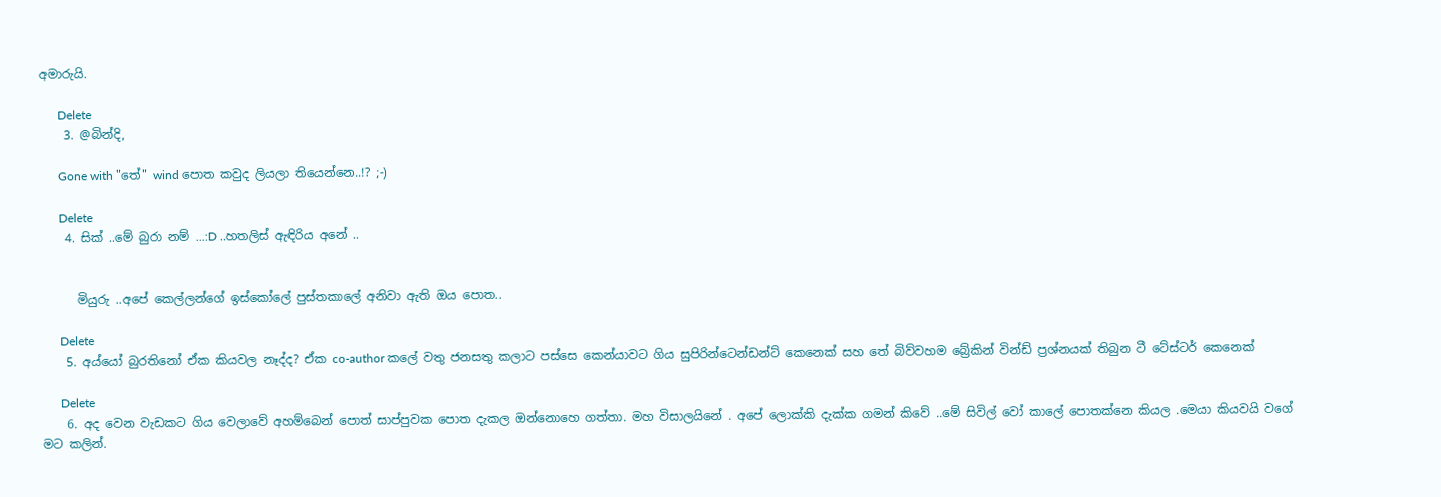අමාරුයි.

      Delete
    3. @බින්දි,

      Gone with "තේ" wind පොත කවුද ලියලා තියෙන්නෙ..!? ;-)

      Delete
    4. සික් ..මේ බුරා නම් ...:D ..හතලිස් ඇඳිරිය අනේ ..


      මියුරු ..අපේ කෙල්ලන්ගේ ඉස්කෝලේ පුස්තකාලේ අනිවා ඇති ඔය පොත..

      Delete
    5. අය්යෝ බුරතිනෝ ඒක කියවල නෑද්ද? ඒක co-author කලේ වතු ජනසතු කලාට පස්සෙ කෙන්යාවට ගිය සුපිරින්ටෙන්ඩන්ට් කෙනෙක් සහ තේ බිව්වහම බ්‍රේකින් වින්ඩ් ප්‍රශ්නයක් තිබුන ටී ටේස්ටර් කෙනෙක්

      Delete
    6. අද වෙන වැඩකට ගිය වෙලාවේ අහම්බෙන් පොත් සාප්පුවක පොත දැකල ඔන්නොහෙ ගත්තා. මහ විසාලයිනේ . අපේ ලොක්කි දැක්ක ගමන් කිවේ ..මේ සිවිල් වෝ කාලේ පොතක්නෙ කියල .මෙයා කියවයි වගේ මට කලින්.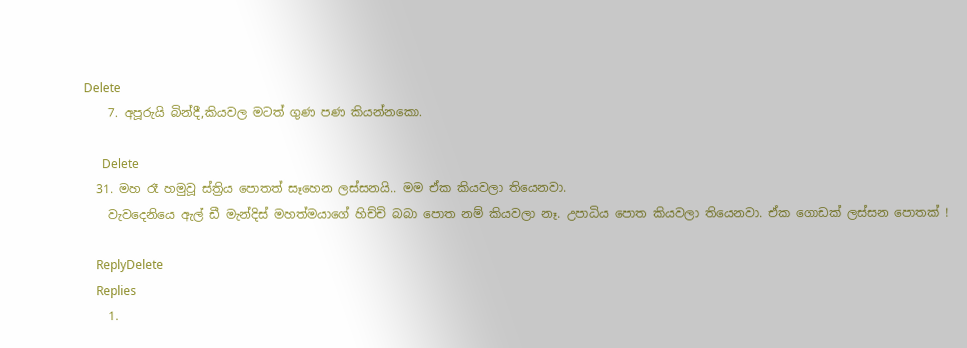Delete
    7. අපූරුයි බින්දී,කියවල මටත් ගුණ පණ කියන්නකො.

      Delete
  31. මහ රෑ හමුවූ ස්ත්‍රිය පොතත් සෑහෙන ලස්සනයි.. මම ඒක කියවලා තියෙනවා.
    වැවදෙනියෙ ඇල් ඩී මැන්දිස් මහත්මයාගේ හිච්චි බබා පොත නම් කියවලා නෑ. උපාධිය පොත කියවලා තියෙනවා. ඒක ගොඩක් ලස්සන පොතක් !

    ReplyDelete
    Replies
    1.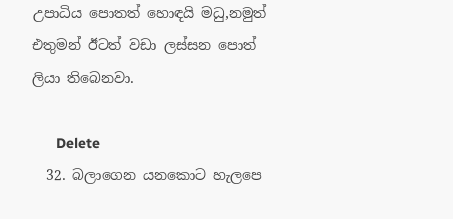උපාධිය පොතත් හොඳයි මධු,නමුත් එතුමන් ඊටත් වඩා ලස්සන පොත් ලියා තිබෙනවා.

      Delete
  32. බලාගෙන යනකොට හැලපෙ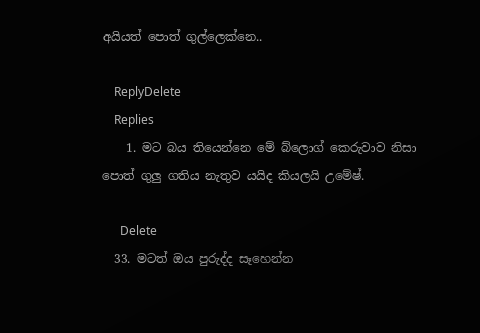අයියත් පොත් ගුල්ලෙක්නෙ..

    ReplyDelete
    Replies
    1. මට බය තියෙන්නෙ මේ බ්ලොග් කෙරුවාව නිසා පොත් ගුලු ගතිය නැතුව යයිද කියලයි උමේෂ්.

      Delete
  33. මටත් ඔය පුරුද්ද සෑහෙන්න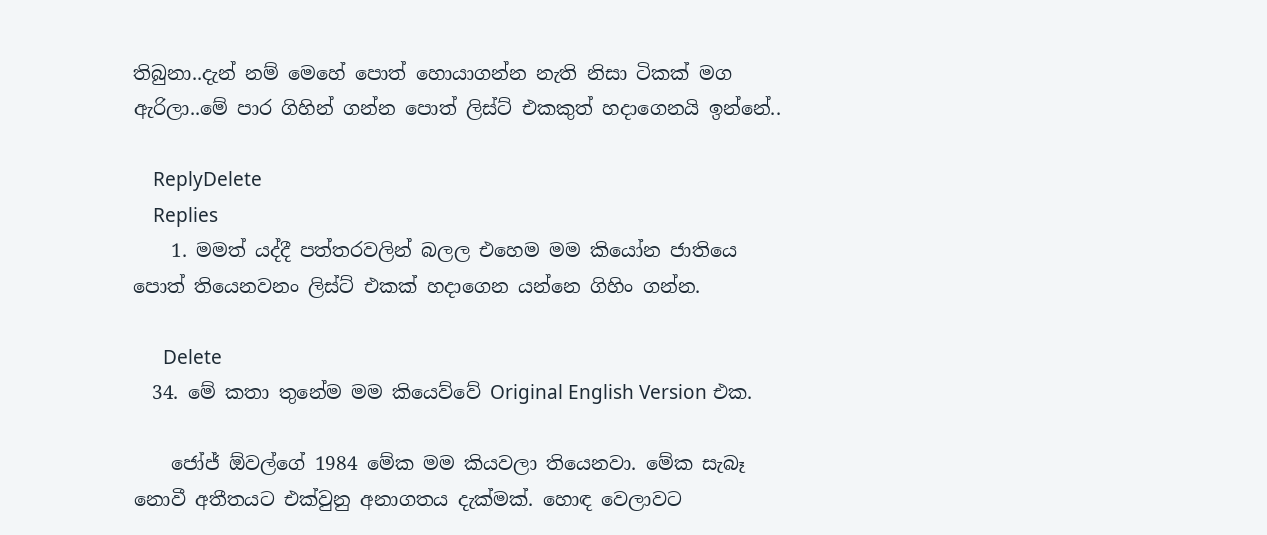තිබුනා..දැන් නම් මෙහේ පොත් හොයාගන්න නැති නිසා ටිකක් මග ඇරිලා..මේ පාර ගිහින් ගන්න පොත් ලිස්ට් එකකුත් හදාගෙනයි ඉන්නේ..

    ReplyDelete
    Replies
    1. මමත් යද්දී පත්තරවලින් බලල එහෙම මම කියෝන ජාතියෙ පොත් තියෙනවනං ලිස්ට් එකක් හදාගෙන යන්නෙ ගිහිං ගන්න.

      Delete
  34. මේ කතා තුනේම මම කියෙව්වේ Original English Version එක.

    ජෝජ් ඕවල්ගේ 1984 මේක මම කියවලා තියෙනවා. මේක සැබෑ නොවී අතීතයට එක්වුනු අනාගතය දැක්මක්. හොඳ වෙලාවට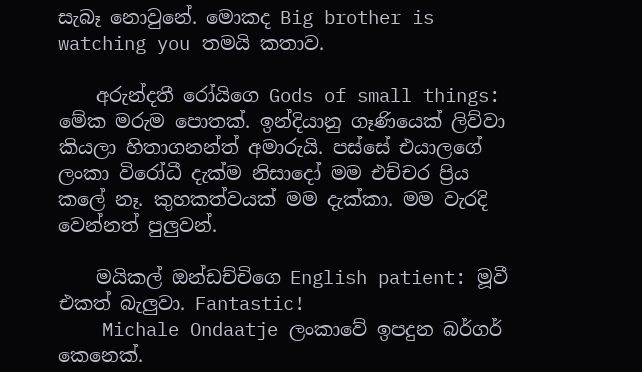සැබෑ නොවුනේ. මොකද Big brother is watching you තමයි කතාව.

    අරුන්දතී රෝයිගෙ Gods of small things: මේක මරුම පොතක්. ඉන්දියානු ගෑණියෙක් ලිව්වා කියලා හිතාගනන්ත් අමාරුයි. පස්සේ එයාලගේ ලංකා විරෝධී දැක්ම නිසාදෝ මම එච්චර ප්‍රිය කලේ නෑ. කුහකත්වයක් මම දැක්කා. මම වැරදි වෙන්නත් පුලුවන්.

    මයිකල් ඔන්ඩච්චිගෙ English patient: මූවී එකත් බැලුවා. Fantastic!
    Michale Ondaatje ලංකාවේ ඉපදුන බර්ගර් කෙනෙක්.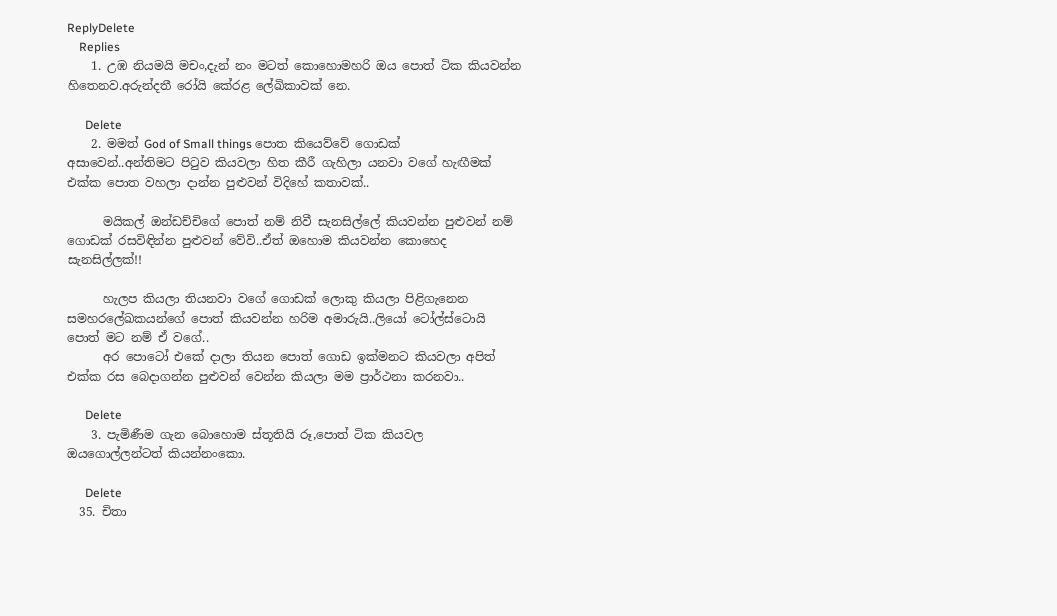ReplyDelete
    Replies
    1. උඹ නියමයි මචං,දැන් නං මටත් කොහොමහරි ඔය පොත් ටික කියවන්න හිතෙනව.අරුන්දතී රෝයි කේරළ ලේඛිකාවක් නෙ.

      Delete
    2. මමත් God of Small things පොත කියෙව්වේ ගොඩක් අසාවෙන්..අන්තිමට පිටුව කියවලා හිත කීරී ගැහිලා යනවා වගේ හැඟීමක් එක්ක පොත වහලා දාන්න පුළුවන් විදිහේ කතාවක්..

      මයිකල් ඔන්ඩච්චිගේ පොත් නම් නිවී සැනසිල්ලේ කියවන්න පුළුවන් නම් ගොඩක් රසවිඳින්න පුළුවන් වේවි..ඒත් ඔහොම කියවන්න කොහෙද සැනසිල්ලක්!!

      හැලප කියලා තියනවා වගේ ගොඩක් ලොකු කියලා පිළිගැනෙන සමහරලේඛකයන්ගේ පොත් කියවන්න හරිම අමාරුයි..ලියෝ ටෝල්ස්ටොයි පොත් මට නම් ඒ වගේ..
      අර පොටෝ එකේ දාලා තියන පොත් ගොඩ ඉක්මනට කියවලා අපිත් එක්ක රස බෙදාගන්න පුළුවන් වෙන්න කියලා මම ප්‍රාර්ථනා කරනවා..

      Delete
    3. පැමිණීම ගැන බොහොම ස්තූතියි රූ,පොත් ටික කියවල ඔයගොල්ලන්ටත් කියන්නංකො.

      Delete
  35. චිතා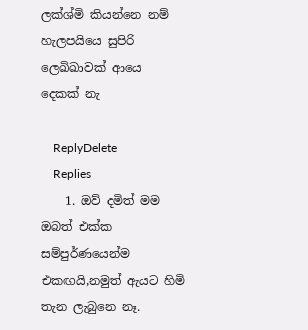ලක්ශ්මි කියන්නෙ නම් හැලපයියෙ සුපිරි ලෙඛිඛාවක් ආයෙ දෙකක් නැ

    ReplyDelete
    Replies
    1. ඔව් දමිත් මම ඔබත් එක්ක සම්පුර්ණයෙන්ම එකඟයි,නමුත් ඇයට හිමි තැන ලැබුනෙ නෑ.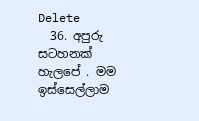Delete
  36. අපුරු සටහනක් හැලපේ . මම ඉස්සෙල්ලාම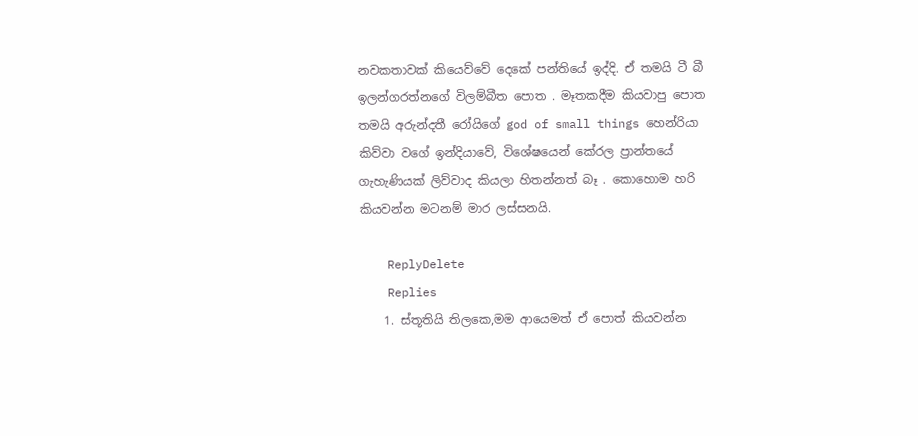නවකතාවක් කියෙව්වේ දෙකේ පන්තියේ ඉද්දි. ඒ තමයි ටී බී ඉලන්ගරත්නගේ විලම්බීත පොත . මෑතකදීම කියවාපු පොත තමයි අරුන්දතී රෝයිගේ god of small things හෙන්රියා කිව්වා වගේ ඉන්දියාවේ, විශේෂයෙන් කේරල ප්‍රාන්තයේ ගැහැණියක් ලිව්වාද කියලා හිතන්නත් බෑ . කොහොම හරි කියවන්න මටනම් මාර ලස්සනයි.

    ReplyDelete
    Replies
    1. ස්තූතියි තිලකෙ,මම ආයෙමත් ඒ පොත් කියවන්න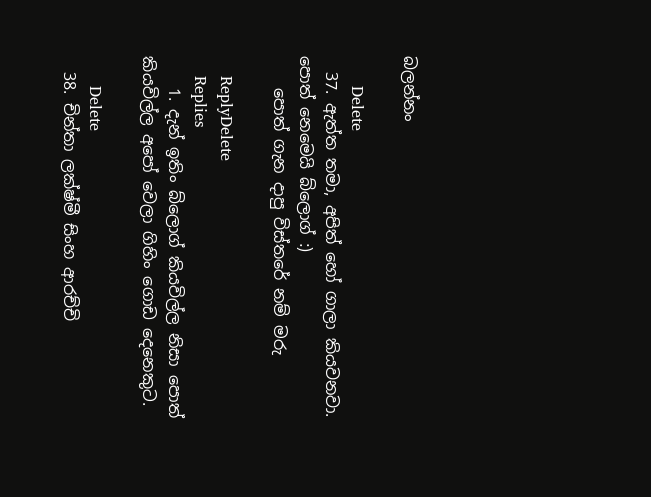බලන්නං

      Delete
  37. ඇත්ත තමා, අපිත් හෝ ගාලා කියවනවා. පොත් නෙමෙයි බ්ලොග් :)
    පොත් ගැන දාපු විස්තරේ නම් මරු

    ReplyDelete
    Replies
    1. දැන් ඉතිං බ්ලොග් කියවිල්ල නිසා පොත් කියවිල්ල අපෝ වෙලා ගිහිං ගොඩ දෙනෙකුට.

      Delete
  38. චින්තා ලක්ෂ්මී සිංහ ආරච්චි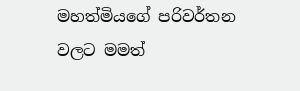මහත්මියගේ පරිවර්තන වලට මමත්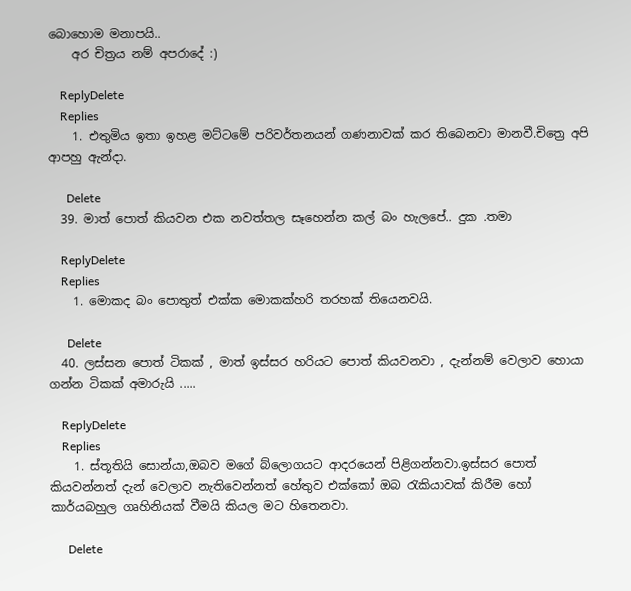බොහොම මනාපයි..
    අර චිත්‍රය නම් අපරාදේ :)

    ReplyDelete
    Replies
    1. එතුමිය ඉතා ඉහළ මට්ටමේ පරිවර්තනයන් ගණනාවක් කර තිබෙනවා මානවී.චිත්‍රෙ අපි ආපහු ඇන්දා.

      Delete
  39. මාත් පොත් කියවන එක නවත්තල සෑහෙන්න කල් බං හැලපේ.. දුක .තමා

    ReplyDelete
    Replies
    1. මොකද බං පොතුත් එක්ක මොකක්හරි තරහක් තියෙනවයි.

      Delete
  40. ලස්සන පොත් ටිකක් , මාත් ඉස්සර හරියට පොත් කියවනවා , දැන්නම් වෙලාව හොයා ගන්න ටිකක් අමාරුයි .....

    ReplyDelete
    Replies
    1. ස්තූතියි සොන්යා,ඔබව මගේ බ්ලොගයට ආදරයෙන් පිළිගන්නවා.ඉස්සර පොත් කියවන්නත් දැන් වෙලාව නැතිවෙන්නත් හේතුව එක්කෝ ඔබ රැකියාවක් කිරීම හෝ කාර්යබහුල ගෘහිනියක් වීමයි කියල මට හිතෙනවා.

      Delete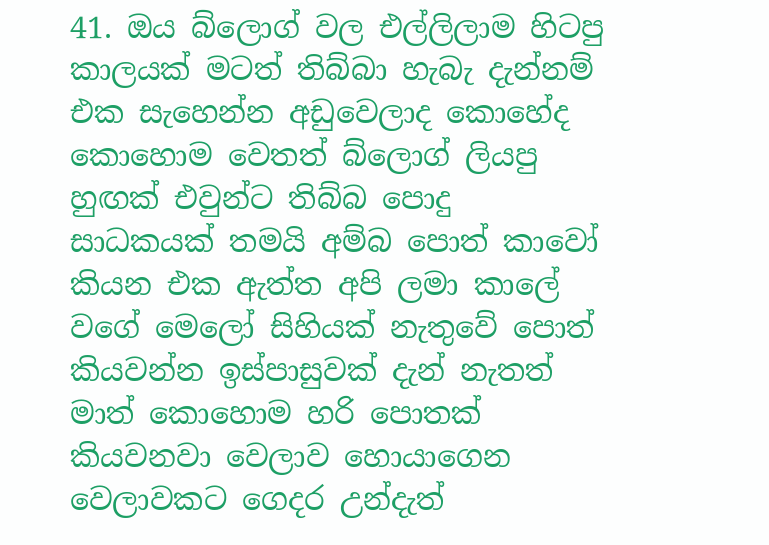41. ඔය බ්ලොග් වල එල්ලිලාම හිටපු කාලයක් මටත් තිබ්බා හැබැ දැන්නම් එක සැහෙන්න අඩුවෙලාද කොහේද කොහොම වෙතත් බ්ලොග් ලියපු හුඟක් එවුන්ට තිබ්බ පොදු සාධකයක් තමයි අම්බ පොත් කාවෝ කියන එක ඇත්ත අපි ලමා කාලේ වගේ මෙලෝ සිහියක් නැතුවේ පොත් කියවන්න ඉස්පාසුවක් දැන් නැතත් මාත් කොහොම හරි පොතක් කියවනවා වෙලාව හොයාගෙන වෙලාවකට ගෙදර උන්දැත්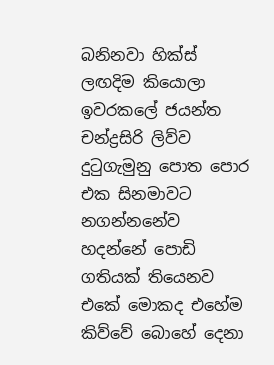බනිනවා හික්ස් ලඟදිම කියොලා ඉවරකලේ ජයන්ත චන්ද්‍රසිරි ලිව්ව දුටුගැමුනු පොත පොර එක සිනමාවට නගන්නනේව හදන්නේ පොඩි ගතියක් තියෙනව එකේ මොකද එහේම කිව්වේ බොහේ දෙනා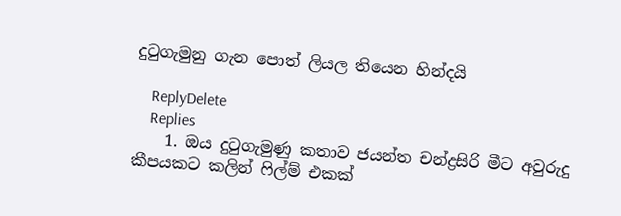දුටුගැමුනු ගැන පොත් ලියල තියෙන හින්දයි

    ReplyDelete
    Replies
    1. ඔය දුටුගැමුණු කතාව ජයන්ත චන්ද්‍රසිරි මීට අවුරුදු කීපයකට කලින් ෆිල්ම් එකක්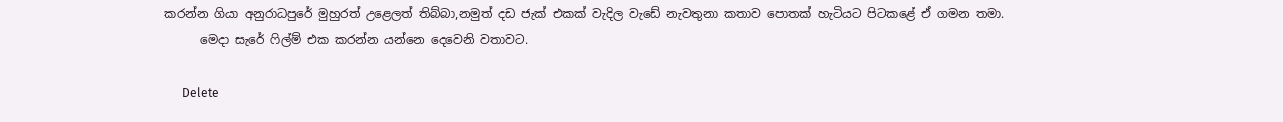කරන්න ගියා අනුරාධපුරේ මුහුරත් උළෙලත් තිබ්බා,නමුත් දඩ ජැක් එකක් වැදිල වැඩේ නැවතුනා කතාව පොතක් හැටියට පිටකළේ ඒ ගමන තමා.
      මෙදා සැරේ ෆිල්ම් එක කරන්න යන්නෙ දෙවෙනි වතාවට.

      Delete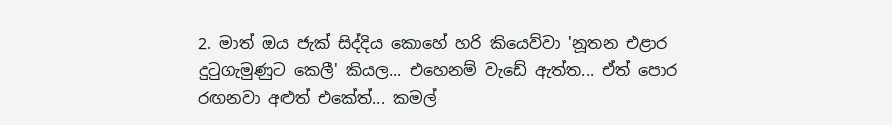2. මාත් ඔය ජැක් සිද්දිය කොහේ හරි කියෙව්වා 'නූතන එළාර දුටුගැමුණුට කෙලී' කියල... එහෙනම් වැඩේ ඇත්ත... ඒත් පොර රඟනවා අළුත් එකේත්... කමල්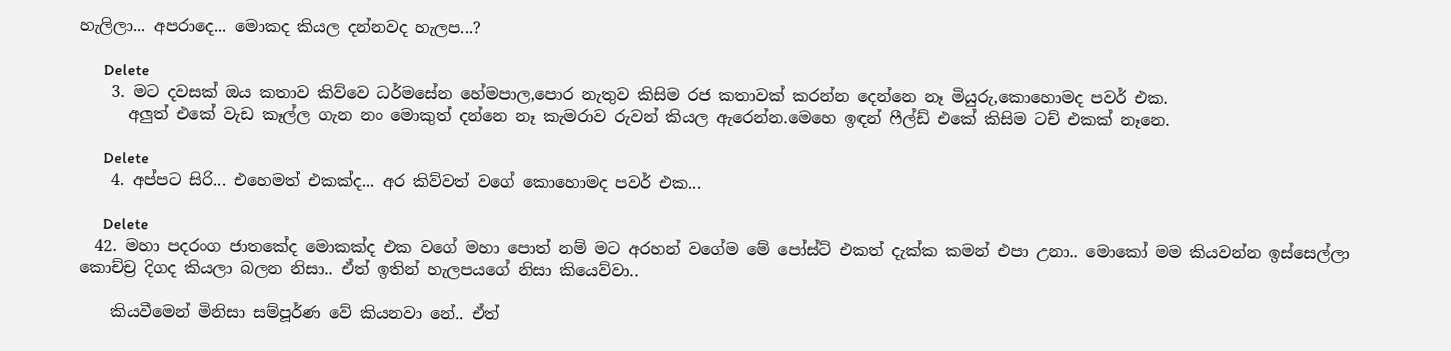හැලිලා... අපරාදෙ... මොකද කියල දන්නවද හැලප...?

      Delete
    3. මට දවසක් ඔය කතාව කිව්වෙ ධර්මසේන හේමපාල,පොර නැතුව කිසිම රජ කතාවක් කරන්න දෙන්නෙ නෑ මියුරු,කොහොමද පවර් එක.
      අලුත් එකේ වැඩ කෑල්ල ගැන නං මොකුත් දන්නෙ නෑ කැමරාව රුවන් කියල ඇරෙන්න.මෙහෙ ඉඳන් ෆීල්ඩ් එකේ කිසිම ටච් එකක් නෑනෙ.

      Delete
    4. අප්පට සිරි... එහෙමත් එකක්ද... අර කිව්වත් වගේ කොහොමද පවර් එක...

      Delete
  42. මහා පදරංග ජාතකේද මොකක්ද එක වගේ මහා පොත් නම් මට අරහන් වගේම මේ පෝස්ට් එකත් දැක්ක කමන් එපා උනා.. මොකෝ මම කියවන්න ඉස්සෙල්ලා කොච්ච්‍ර දිගද කියලා බලන නිසා.. ඒත් ඉතින් හැලපයගේ නිසා කියෙව්වා..

    කියවීමෙන් මිනිසා සම්පූර්ණ වේ කියනවා නේ.. ඒත්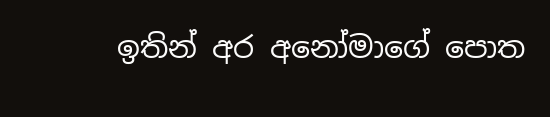ඉතින් අර අනෝමාගේ පොත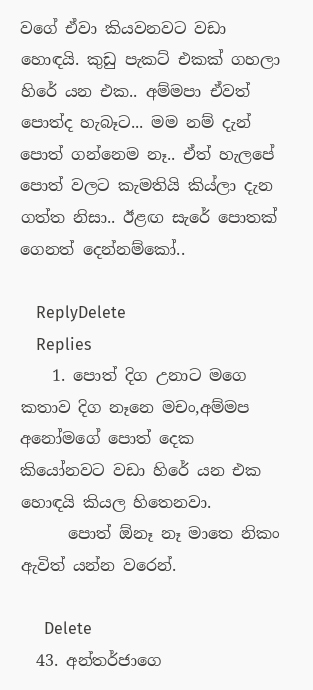වගේ ඒවා කියවනවට වඩා හොඳයි. කුඩු පැකට් එකක් ගහලා හිරේ යන එක.. අම්මපා ඒවත් පොත්ද හැබෑට... මම නම් දැන් පොත් ගන්නෙම නෑ.. ඒත් හැලපේ පොත් වලට කැමතියි කිය්ලා දැන ගත්ත නිසා.. ඊළඟ සැරේ පොතක් ගෙනත් දෙන්නම්කෝ..

    ReplyDelete
    Replies
    1. පොත් දිග උනාට මගෙ කතාව දිග නෑනෙ මචං,අම්මප අනෝමගේ පොත් දෙක කියෝනවට වඩා හිරේ යන එක හොඳයි කියල හිතෙනවා.
      පොත් ඕනෑ නෑ මාතෙ නිකං ඇවිත් යන්න වරෙන්.

      Delete
  43. අන්තර්ජාගෙ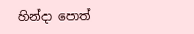හින්දා පොත්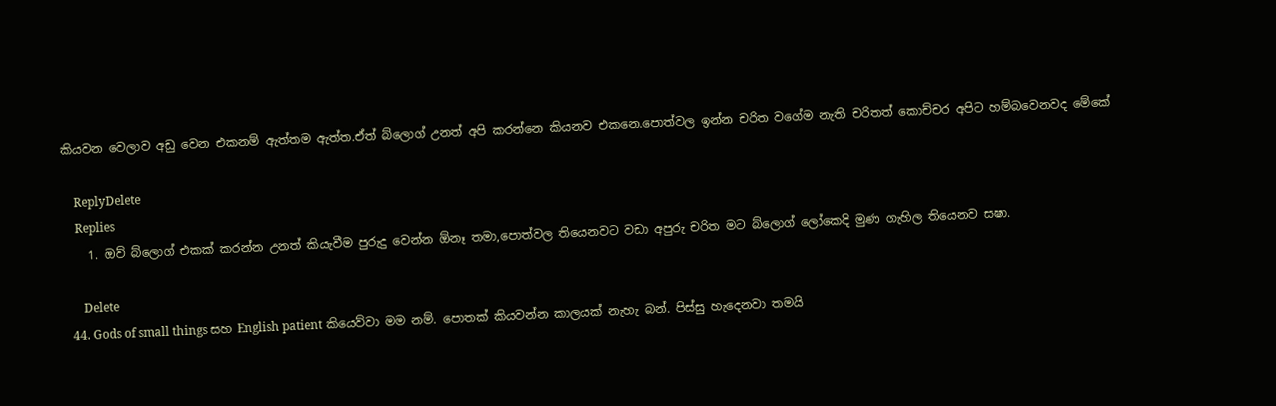කියවන වෙලාව අඩු වෙන එකනම් ඇත්තම ඇත්ත.ඒත් බ්ලොග් උනත් අපි කරන්නෙ කියනව එකනෙ.පොත්වල ඉන්න චරිත වගේම නැති චරිතත් කොච්චර අපිට හම්බවෙනවද මේකේ

    ReplyDelete
    Replies
    1. ඔව් බ්ලොග් එකක් කරන්න උනත් කියැවීම පුරුදු වෙන්න ඕනෑ තමා,පොත්වල තියෙනවට වඩා අපුරු චරිත මට බ්ලොග් ලෝකෙදි මුණ ගැහිල තියෙනව සෂා.

      Delete
  44. Gods of small things සහ English patient කියෙව්වා මම නම්. පොතක් කියවන්න කාලයක් නැහැ බන්. පිස්සු හැදෙනවා තමයි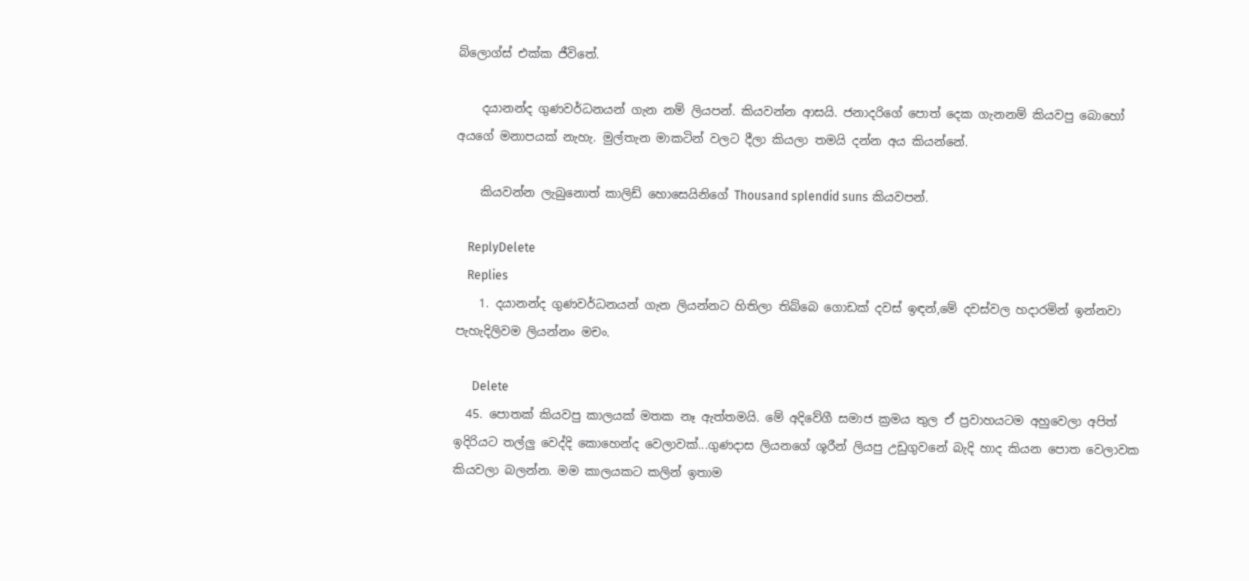බ්ලොග්ස් එක්ක ජීවිතේ.

    දයානන්ද ගුණවර්ධනයන් ගැන නම් ලියපන්. කියවන්න ආසයි. ජනාදරිගේ පොත් දෙක ගැනනම් කියවපු බොහෝ අයගේ මනාපයක් නැහැ. මුල්තැන මාකටින් වලට දීලා කියලා තමයි දන්න අය කියන්නේ.

    කියවන්න ලැබුනොත් කාලිඩ් හොසෙයිනිගේ Thousand splendid suns කියවපන්.

    ReplyDelete
    Replies
    1. දයානන්ද ගුණවර්ධනයන් ගැන ලියන්නට හිතිලා තිබ්බෙ ගොඩක් දවස් ඉඳන්,මේ දවස්වල හදාරමින් ඉන්නවා පැහැදිලිවම ලියන්නං මචං.

      Delete
  45. පොතක් කියවපු කාලයක් මතක නෑ ඇත්තමයි. මේ අදිවේගී සමාජ ක්‍රමය තුල ඒ ප්‍රවාහයටම අහුවෙලා අපිත් ඉදිරියට තල්ලු වෙද්දි කොහෙන්ද වෙලාවක්...ගුණදාස ලියනගේ ශූරීන් ලියපු උඩුගුවනේ බැදි හාද කියන පොත වෙලාවක කියවලා බලන්න. මම කාලයකට කලින් ඉතාම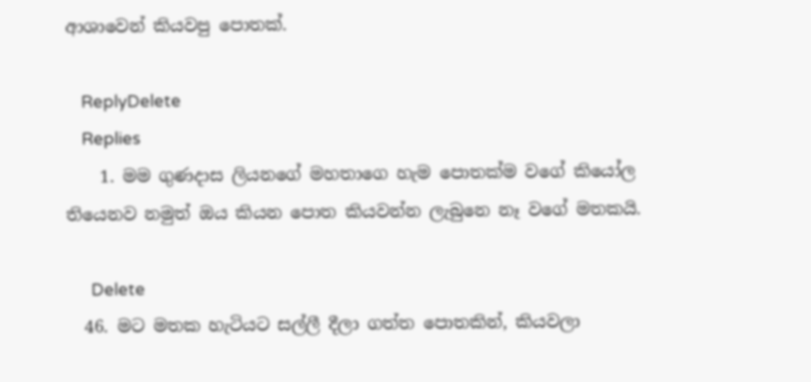ආශාවෙන් කියවපු පොතක්.

    ReplyDelete
    Replies
    1. මම ගුණදාස ලියනගේ මහතාගෙ හැම පොතක්ම වගේ කියෝල තියෙනව නමුත් ඔය කියන පොත කියවන්න ලැබුනෙ නෑ වගේ මතකයි.

      Delete
  46. මට මතක හැටියට සල්ලී දීලා ගත්ත පොතකින්, කියවලා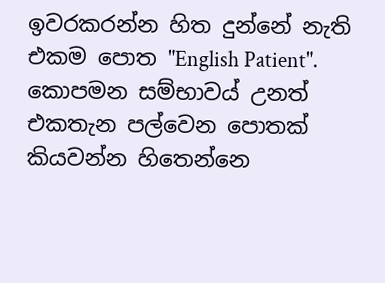ඉවරකරන්න හිත දුන්නේ නැති එකම පොත "English Patient". කොපමන සම්භාව‍ය් උනත් එකතැන පල්වෙන පොතක් කියවන්න හිතෙන්නෙ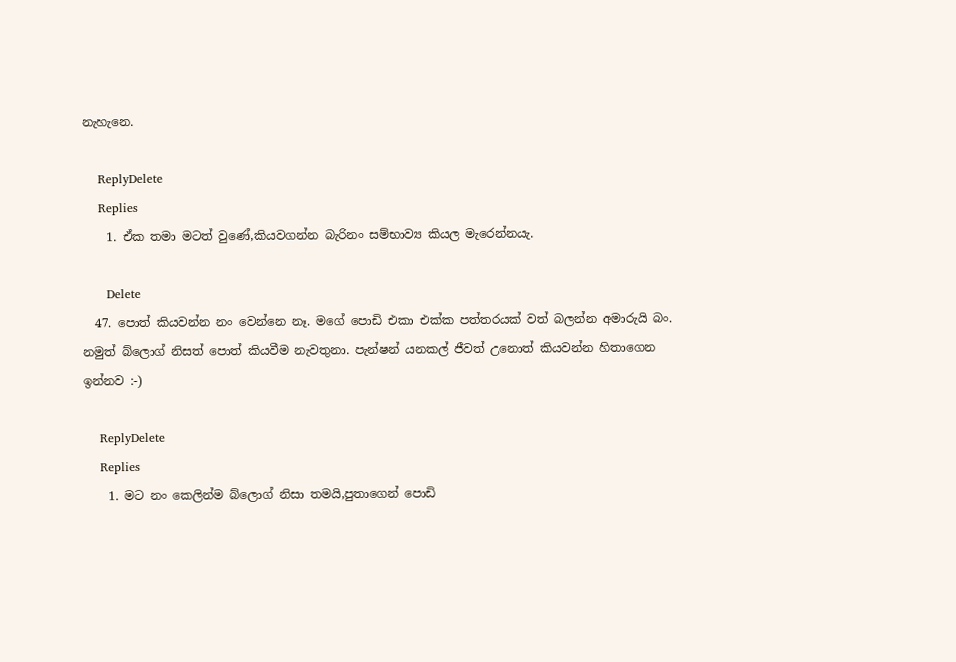නැහැනෙ.

    ReplyDelete
    Replies
    1. ඒක තමා මටත් වුණේ,කියවගන්න බැරිනං සම්භාව්‍ය කියල මැරෙන්නයැ.

      Delete
  47. පොත් කියවන්න නං වෙන්නෙ නෑ. මගේ පොඩි එකා එක්ක පත්තරයක් වත් බලන්න අමාරුයි බං. නමුත් බ්ලොග් නිසත් පොත් කියවීම නැවතුනා. පැන්ෂන් යනකල් ජීවත් උනොත් කියවන්න හිතාගෙන ඉන්නව :-)

    ReplyDelete
    Replies
    1. මට නං කෙලින්ම බ්ලොග් නිසා තමයි,පුතාගෙන් පොඩි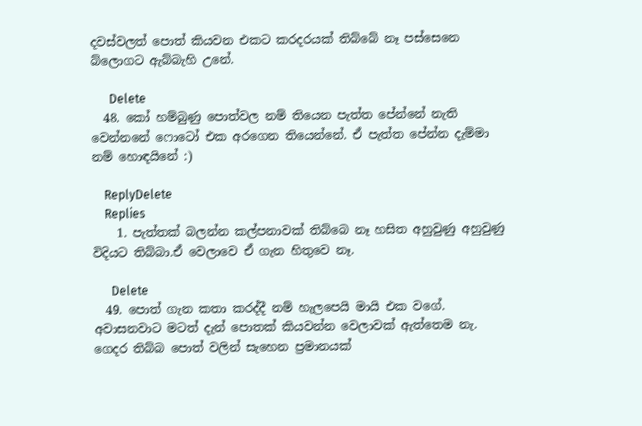දවස්වලත් පොත් කියවන එකට කරදරයක් තිබ්බේ නෑ පස්සෙනෙ බ්ලොගට ඇබ්බැහි උනේ.

      Delete
  48. කෝ හම්බුණු පොත්වල නම් තියෙන පැත්ත පේන්නේ නැති වෙන්නනේ ෆොටෝ එක අරගෙන තියෙන්නේ. ඒ පැත්ත පේන්න දැම්මා නම් හොඳයිනේ :)

    ReplyDelete
    Replies
    1. පැත්තක් බලන්න කල්පනාවක් තිබ්බෙ නෑ හසිත අහුවුණු අහුවුණු විදියට තිබ්බා.ඒ වෙලාවෙ ඒ ගැන හිතුවෙ නෑ.

      Delete
  49. පොත් ගැන කතා කරද්දී නම් හැලපෙයි මායි එක වගේ. අවාසනවාට මටත් දැන් පොතක් කියවන්න වෙලාවක් ඇත්තෙම නැ. ගෙදර තිබ්බ පොත් වලින් සැහෙන ප්‍රමානයක්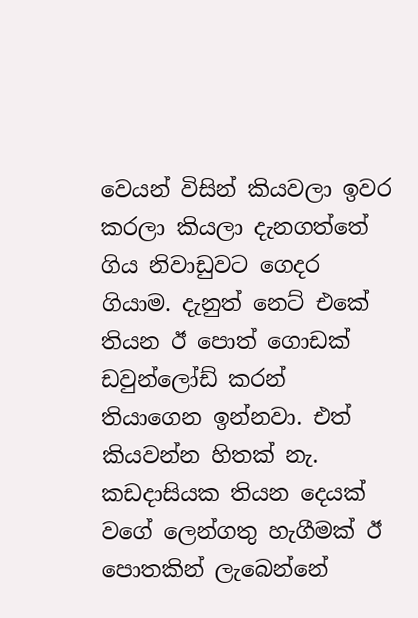වෙයන් විසින් කියවලා ඉවර කරලා කියලා දැනගත්තේ ගිය නිවාඩුවට ගෙදර ගියාම. දැනුත් නෙට් එකේ තියන ඊ පොත් ගොඩක් ඩවුන්ලෝඩ් කරන් තියාගෙන ඉන්නවා. එත් කියවන්න හිතක් නැ. කඩදාසියක තියන දෙයක් වගේ ලෙන්ගතු හැගීමක් ඊ පොතකින් ලැබෙන්නේ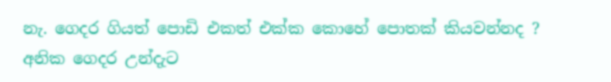නැ. ගෙදර ගියත් පොඩි එකත් එක්ක කොහේ පොතක් කියවන්නද ? අනික ගෙදර උන්දැට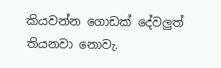කියවන්න ගොඩක් දේවලුත් තියනවා නොවැ.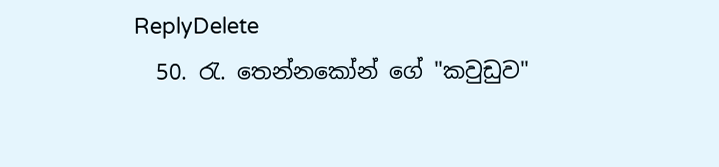ReplyDelete
  50. රැ. තෙන්නකෝන් ගේ "කවුඩුව"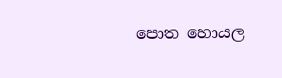පොත හොයල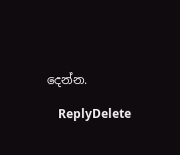දෙන්න.

    ReplyDelete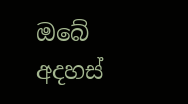ඔබේ අදහස්